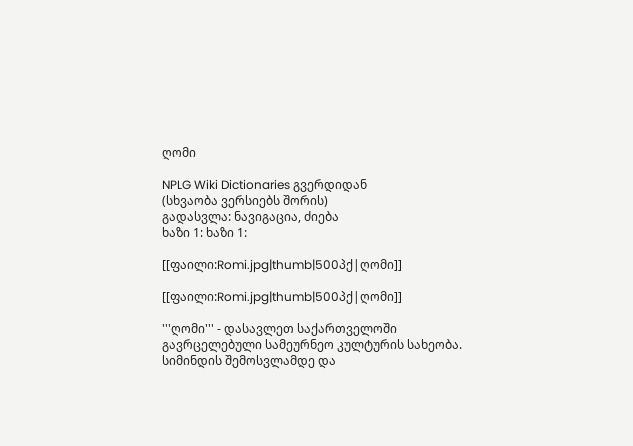ღომი

NPLG Wiki Dictionaries გვერდიდან
(სხვაობა ვერსიებს შორის)
გადასვლა: ნავიგაცია, ძიება
ხაზი 1: ხაზი 1:

[[ფაილი:Romi.jpg|thumb|500პქ|ღომი]]

[[ფაილი:Romi.jpg|thumb|500პქ|ღომი]]

'''ღომი''' - დასავლეთ საქართველოში გავრცელებული სამეურნეო კულტურის სახეობა. სიმინდის შემოსვლამდე და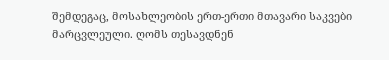შემდეგაც, მოსახლეობის ერთ-ერთი მთავარი საკვები მარცვლეული. ღომს თესავდნენ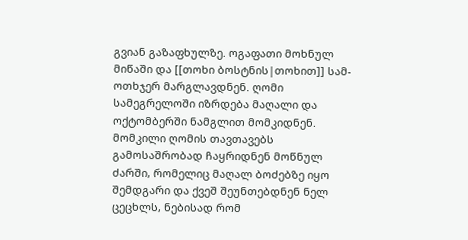გვიან გაზაფხულზე. ოგაფათი მოხნულ მიწაში და [[თოხი ბოსტნის|თოხით]] სამ-ოთხჯერ მარგლავდნენ. ღომი სამეგრელოში იზრდება მაღალი და ოქტომბერში ნამგლით მომკიდნენ. მომკილი ღომის თავთავებს გამოსაშრობად ჩაყრიდნენ მოწნულ ძარში, რომელიც მაღალ ბოძებზე იყო შემდგარი და ქვეშ შეუნთებდნენ ნელ ცეცხლს, ნებისად რომ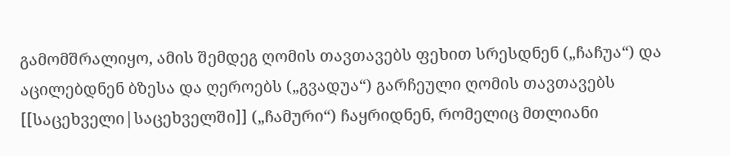გამომშრალიყო, ამის შემდეგ ღომის თავთავებს ფეხით სრესდნენ („ჩაჩუა“) და აცილებდნენ ბზესა და ღეროებს („გვადუა“) გარჩეული ღომის თავთავებს [[საცეხველი|საცეხველში]] („ჩამური“) ჩაყრიდნენ, რომელიც მთლიანი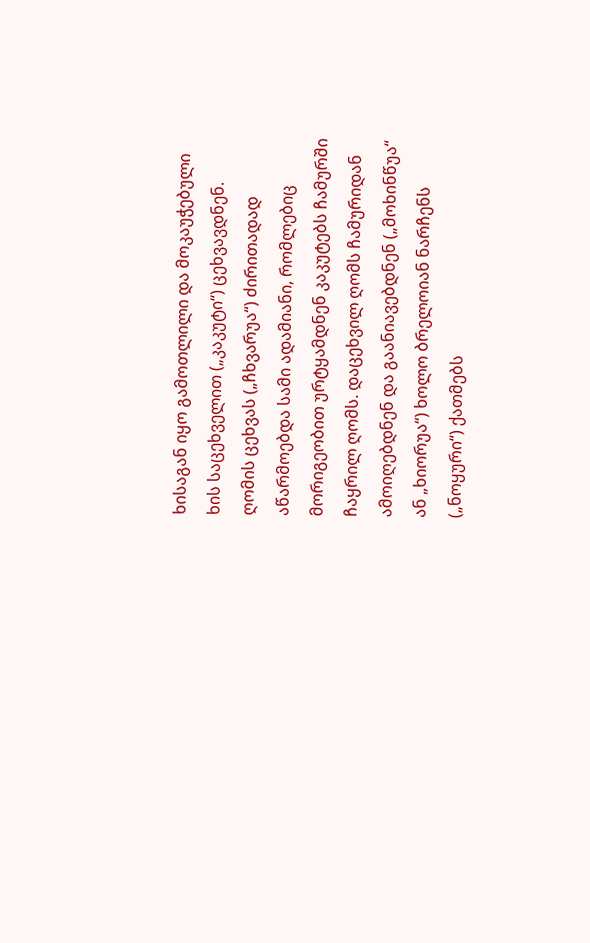ხისაგან იყო გამოთლილი და მოკაუჭებული ხის საცეხველით („კაკუტი“) ცეხვავდნენ. ღომის ცეხვას („ჩხვარუა“) ძირითადად აწარმოებდა სამი ადამიანი, რომლებიც მორიგეობით ურტყამდნენ კაკუტებს ჩამურში ჩაყრილ ღომს. დაცეხვილ ღომს ჩამურიდან ამოიღებდნენ და გაანიავებდნენ („მოხინწუა“ ან „ხიორუა“) ხოლო ბრელოიან ნარჩენს („ნოყური“) ქათმებს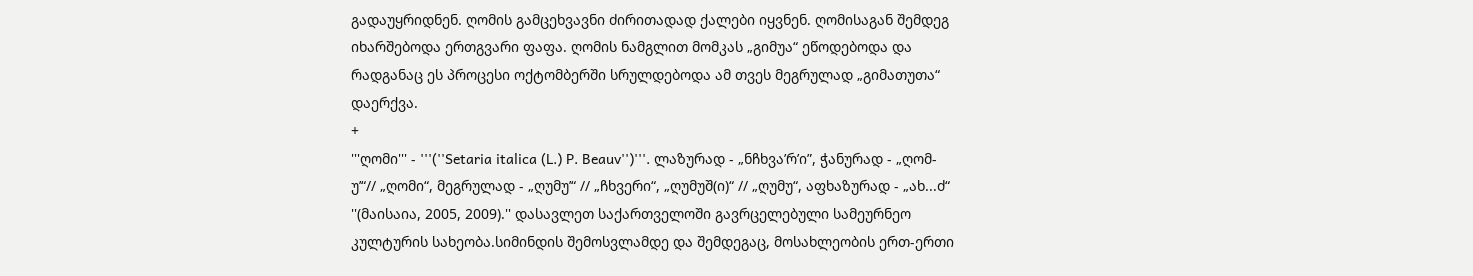გადაუყრიდნენ. ღომის გამცეხვავნი ძირითადად ქალები იყვნენ. ღომისაგან შემდეგ იხარშებოდა ერთგვარი ფაფა. ღომის ნამგლით მომკას „გიმუა“ ეწოდებოდა და რადგანაც ეს პროცესი ოქტომბერში სრულდებოდა ამ თვეს მეგრულად „გიმათუთა“ დაერქვა.
+
'''ღომი''' - '''(''Setaria italica (L.) P. Beauv'')'''. ლაზურად - „ნჩხვა’რ’ი”, ჭანურად - „ღომ-უ’“// „ღომი“, მეგრულად - „ღუმუ’“ // „ჩხვერი“, „ღუმუშ(ი)“ // „ღუმუ“, აფხაზურად - „ახ...ძ“ ''(მაისაია, 2005, 2009).'' დასავლეთ საქართველოში გავრცელებული სამეურნეო კულტურის სახეობა.სიმინდის შემოსვლამდე და შემდეგაც, მოსახლეობის ერთ-ერთი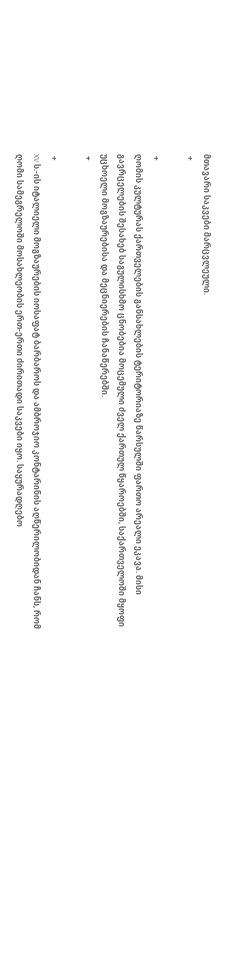მთავარი საკვები მარცვლეული.
 +

 +
ღომის კულტურას ქართველების განსახლების ტერიტორიაზე წარსულში ფართო არეალი ეკავა. მისი გავრცელების შესახებ საგულისხმო ცნობებია მოცემული ძველ ქართულ წყაროებში, საქართველოში მყოფი უცხოელი მოგზაურებისა და მეცნიერების ჩანაწერებში.
 +

 +
XV ს.-ის იტალიელი მოგზაურების იოსაფატ ბარბაროს და ამბროჯიო კონტარინის აღწერილობიდან ჩანს, რომ ღომი სამეგრელოში მოსახლეობის ერთ-ერთი ძირითადი საკვები იყო. საყურადღებო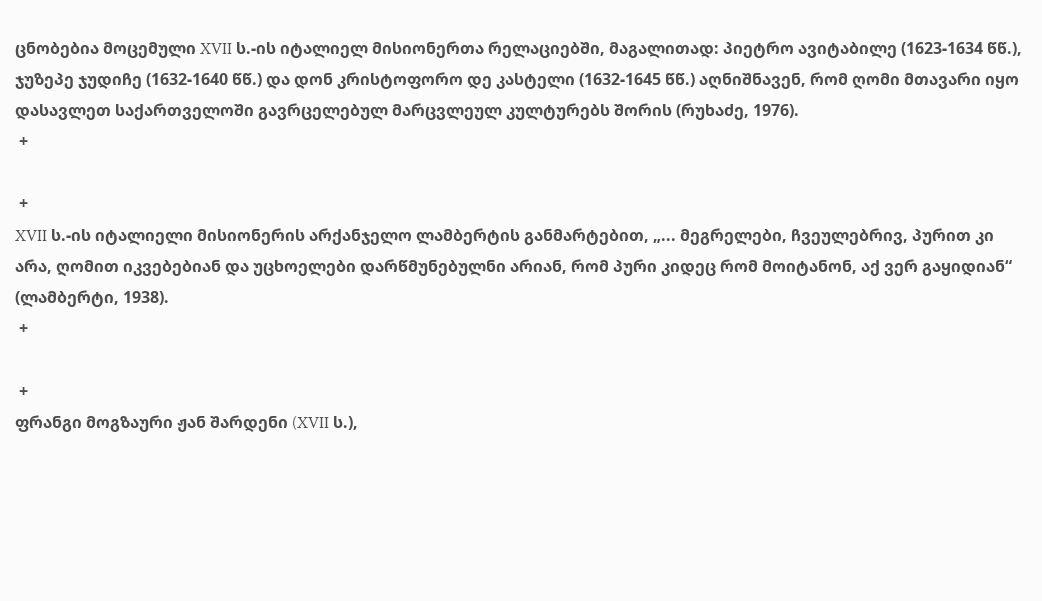ცნობებია მოცემული XVII ს.-ის იტალიელ მისიონერთა რელაციებში, მაგალითად: პიეტრო ავიტაბილე (1623-1634 წწ.), ჯუზეპე ჯუდიჩე (1632-1640 წწ.) და დონ კრისტოფორო დე კასტელი (1632-1645 წწ.) აღნიშნავენ, რომ ღომი მთავარი იყო დასავლეთ საქართველოში გავრცელებულ მარცვლეულ კულტურებს შორის (რუხაძე, 1976).
 +

 +
XVII ს.-ის იტალიელი მისიონერის არქანჯელო ლამბერტის განმარტებით, „... მეგრელები, ჩვეულებრივ, პურით კი არა, ღომით იკვებებიან და უცხოელები დარწმუნებულნი არიან, რომ პური კიდეც რომ მოიტანონ, აქ ვერ გაყიდიან“ (ლამბერტი, 1938).
 +

 +
ფრანგი მოგზაური ჟან შარდენი (XVII ს.),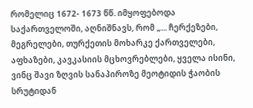რომელიც 1672- 1673 წწ. იმყოფებოდა საქართველოში, აღნიშნავს, რომ „... ჩერქეზები, მეგრელები, თურქეთის მოხარკე ქართველები, აფხაზები, კავკასიის მცხოვრებლები, ყველა ისინი, ვინც შავი ზღვის სანაპიროზე მეოტიდის ჭაობის სრუტიდან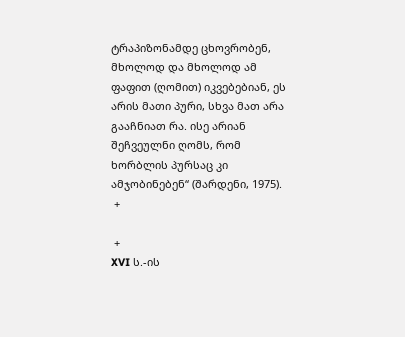ტრაპიზონამდე ცხოვრობენ, მხოლოდ და მხოლოდ ამ ფაფით (ღომით) იკვებებიან, ეს არის მათი პური, სხვა მათ არა გააჩნიათ რა. ისე არიან შეჩვეულნი ღომს, რომ ხორბლის პურსაც კი ამჯობინებენ“ (შარდენი, 1975).
 +

 +
XVI ს.-ის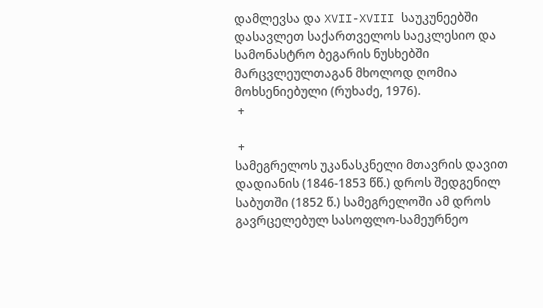დამლევსა და XVII-XVIII საუკუნეებში დასავლეთ საქართველოს საეკლესიო და სამონასტრო ბეგარის ნუსხებში მარცვლეულთაგან მხოლოდ ღომია მოხსენიებული (რუხაძე, 1976).
 +

 +
სამეგრელოს უკანასკნელი მთავრის დავით დადიანის (1846-1853 წწ.) დროს შედგენილ საბუთში (1852 წ.) სამეგრელოში ამ დროს გავრცელებულ სასოფლო-სამეურნეო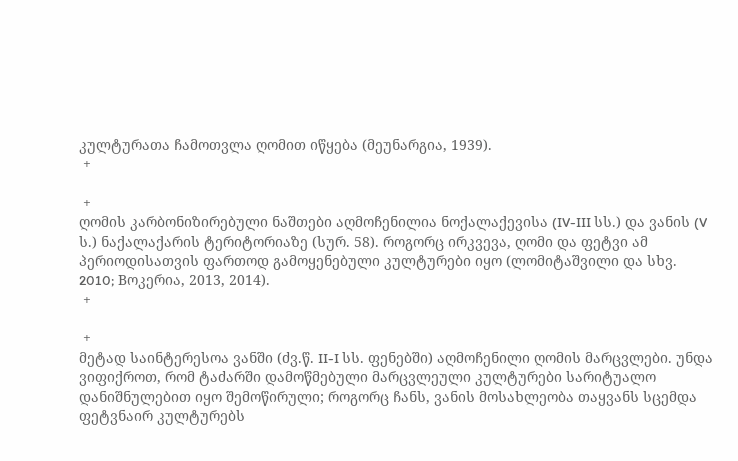კულტურათა ჩამოთვლა ღომით იწყება (მეუნარგია, 1939).
 +

 +
ღომის კარბონიზირებული ნაშთები აღმოჩენილია ნოქალაქევისა (IV-III სს.) და ვანის (V ს.) ნაქალაქარის ტერიტორიაზე (სურ. 58). როგორც ირკვევა, ღომი და ფეტვი ამ პერიოდისათვის ფართოდ გამოყენებული კულტურები იყო (ლომიტაშვილი და სხვ. 2010; Bოკერია, 2013, 2014).
 +

 +
მეტად საინტერესოა ვანში (ძვ.წ. II-I სს. ფენებში) აღმოჩენილი ღომის მარცვლები. უნდა ვიფიქროთ, რომ ტაძარში დამოწმებული მარცვლეული კულტურები სარიტუალო დანიშნულებით იყო შემოწირული; როგორც ჩანს, ვანის მოსახლეობა თაყვანს სცემდა ფეტვნაირ კულტურებს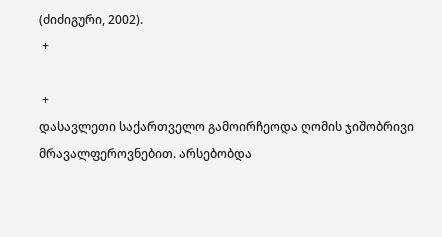(ძიძიგური, 2002).
 +

 +
დასავლეთი საქართველო გამოირჩეოდა ღომის ჯიშობრივი მრავალფეროვნებით. არსებობდა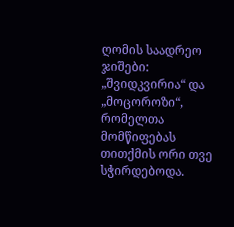ღომის საადრეო ჯიშები: „შვიდკვირია“ და „მოცოროზი“, რომელთა მომწიფებას თითქმის ორი თვე სჭირდებოდა.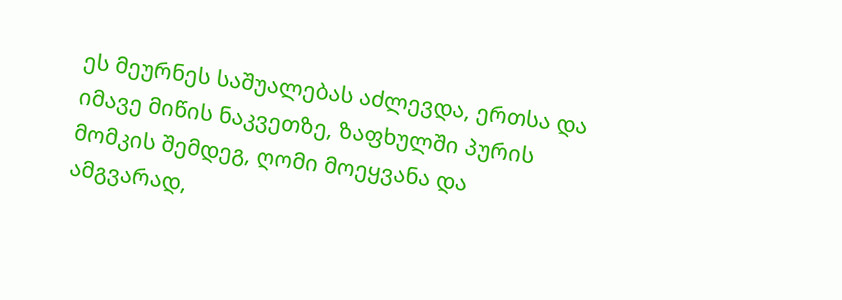ეს მეურნეს საშუალებას აძლევდა, ერთსა და იმავე მიწის ნაკვეთზე, ზაფხულში პურის მომკის შემდეგ, ღომი მოეყვანა და ამგვარად,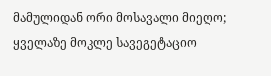მამულიდან ორი მოსავალი მიეღო; ყველაზე მოკლე სავეგეტაციო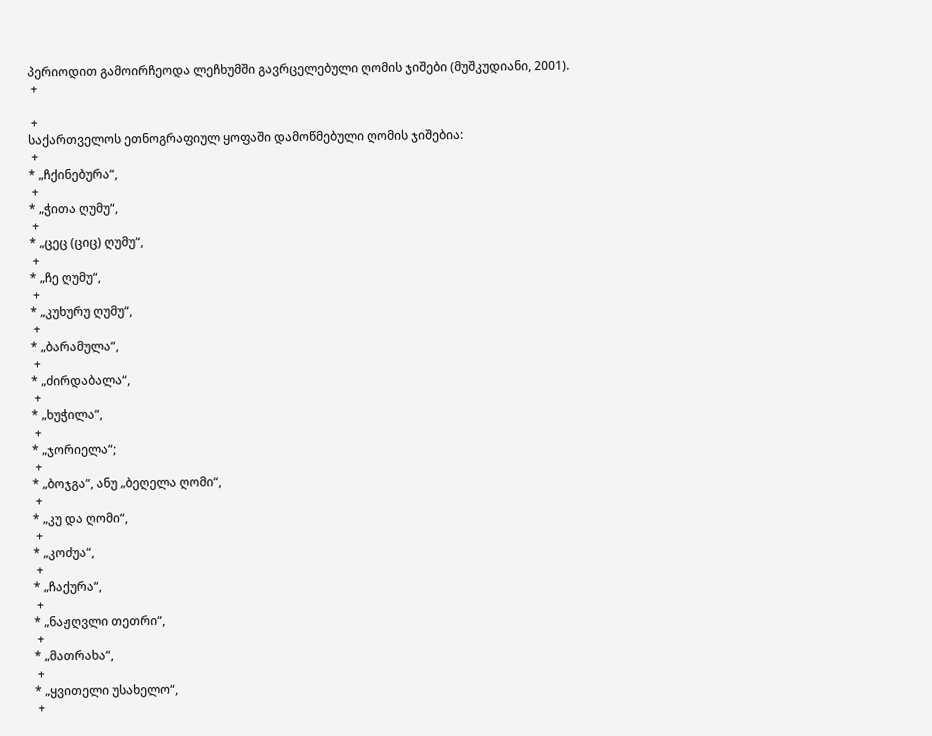პერიოდით გამოირჩეოდა ლეჩხუმში გავრცელებული ღომის ჯიშები (მუშკუდიანი, 2001).
 +

 +
საქართველოს ეთნოგრაფიულ ყოფაში დამოწმებული ღომის ჯიშებია:
 +
* „ჩქინებურა“,
 +
* „ჭითა ღუმუ“,
 +
* „ცეც (ციც) ღუმუ“,
 +
* „ჩე ღუმუ“,
 +
* „კუხურუ ღუმუ“,
 +
* „ბარამულა“,
 +
* „ძირდაბალა“,
 +
* „ხუჭილა“,
 +
* „ჯორიელა“;
 +
* „ბოჯგა“, ანუ „ბეღელა ღომი“,
 +
* „კუ და ღომი“,
 +
* „კოძუა“,
 +
* „ჩაქურა“,
 +
* „ნაჟღვლი თეთრი“,
 +
* „მათრახა“,
 +
* „ყვითელი უსახელო“,
 +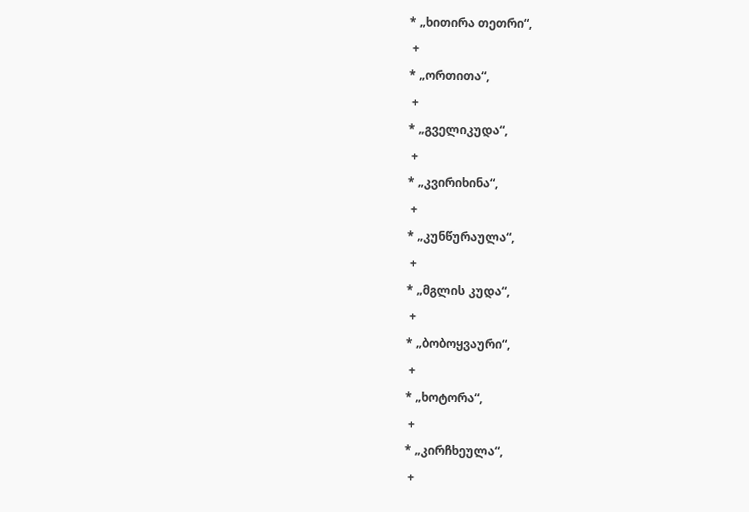* „ხითირა თეთრი“,
 +
* „ორთითა“,
 +
* „გველიკუდა“,
 +
* „კვირიხინა“,
 +
* „კუნწურაულა“,
 +
* „მგლის კუდა“,
 +
* „ბობოყვაური“,
 +
* „ხოტორა“,
 +
* „კირჩხეულა“,
 +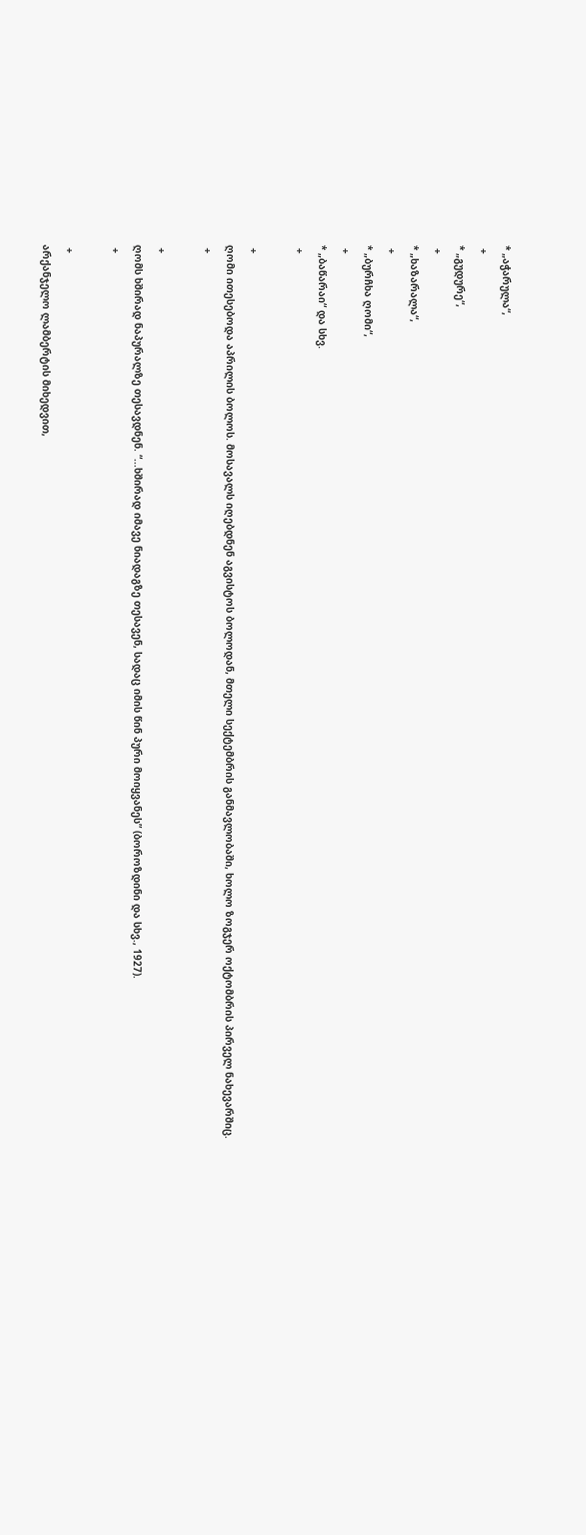* „აჭარულა“,
 +
* „გუდურე“,
 +
* „ხაზარალა“,
 +
* „ბურჩხა ღომი“,
 +
* „ბაწარაი“ და სხვ.
 +

 +
ღომი ითესებოდა აპრილის ბოლოს. მოსავალს იღებდნენ აგვისტოს ბოლოდან, მთელი სექტემბრის განმავლობაში, ხოლო ზოგჯერ ოქტომბრის პირველ ნახევარშიც.
 +

 +
ღომს ხშირად ნაპურალზე თესავდნენ. “...ხშირად იმავე ნიადაგზე თესავენ, სადაც იმის წინ პური მოიყვანეს” (ბოროზდინი და სხვ., 1927).
 +

 +
არქანჯელო ლამბერტის მიხედვით,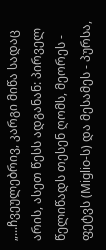„...ჩვეულებრივ, კარგი მიწა სადაც არის, ასეთ წესს ადგანან: პირველ წელიწადს თესენ ღომს, მეორეს - ფეტვს (Miglio-ს) და მესამეს - პურსა,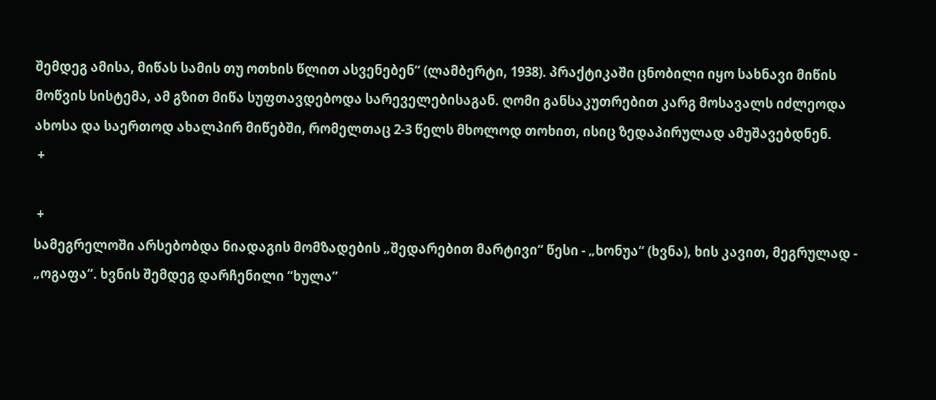შემდეგ ამისა, მიწას სამის თუ ოთხის წლით ასვენებენ“ (ლამბერტი, 1938). პრაქტიკაში ცნობილი იყო სახნავი მიწის მოწვის სისტემა, ამ გზით მიწა სუფთავდებოდა სარეველებისაგან. ღომი განსაკუთრებით კარგ მოსავალს იძლეოდა ახოსა და საერთოდ ახალპირ მიწებში, რომელთაც 2-3 წელს მხოლოდ თოხით, ისიც ზედაპირულად ამუშავებდნენ.
 +

 +
სამეგრელოში არსებობდა ნიადაგის მომზადების „შედარებით მარტივი“ წესი - „ხონუა“ (ხვნა), ხის კავით, მეგრულად - „ოგაფა“. ხვნის შემდეგ დარჩენილი “ხულა”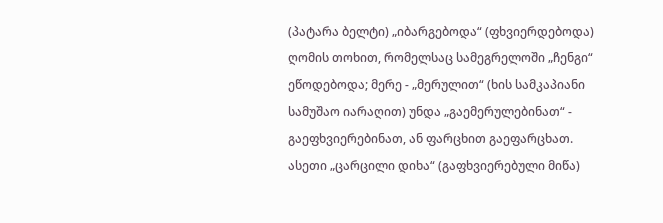(პატარა ბელტი) „იბარგებოდა“ (ფხვიერდებოდა) ღომის თოხით, რომელსაც სამეგრელოში „ჩენგი“ ეწოდებოდა; მერე - „მერულით“ (ხის სამკაპიანი სამუშაო იარაღით) უნდა „გაემერულებინათ“ - გაეფხვიერებინათ, ან ფარცხით გაეფარცხათ. ასეთი „ცარცილი დიხა“ (გაფხვიერებული მიწა)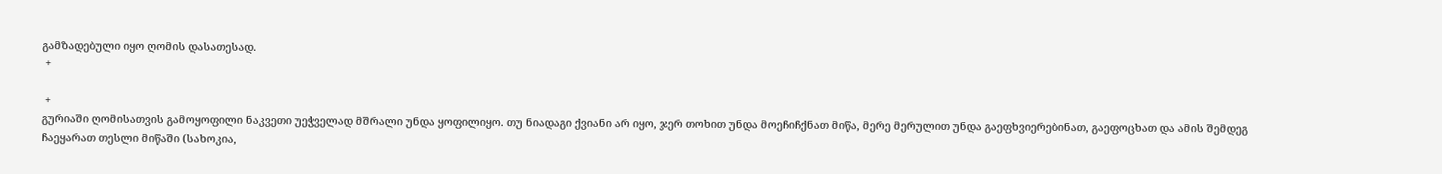გამზადებული იყო ღომის დასათესად.
 +

 +
გურიაში ღომისათვის გამოყოფილი ნაკვეთი უეჭველად მშრალი უნდა ყოფილიყო. თუ ნიადაგი ქვიანი არ იყო, ჯერ თოხით უნდა მოეჩიჩქნათ მიწა, მერე მერულით უნდა გაეფხვიერებინათ, გაეფოცხათ და ამის შემდეგ ჩაეყარათ თესლი მიწაში (სახოკია,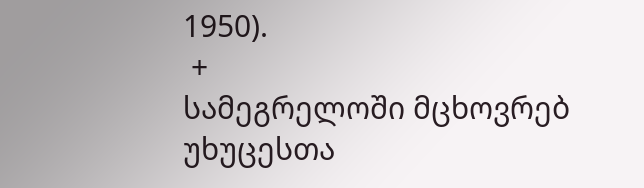1950).
 +
სამეგრელოში მცხოვრებ უხუცესთა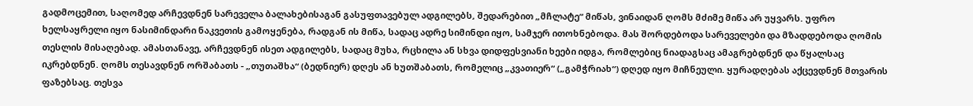გადმოცემით, საღომედ არჩევდნენ სარეველა ბალახებისაგან გასუფთავებულ ადგილებს, შედარებით „მჩლატე“ მიწას, ვინაიდან ღომს მძიმე მიწა არ უყვარს. უფრო ხელსაყრელი იყო ნასიმინდარი ნაკვეთის გამოყენება, რადგან ის მიწა, სადაც ადრე სიმინდი იყო, სამჯერ ითოხნებოდა. მას შორდებოდა სარეველები და მზადდებოდა ღომის თესლის მისაღებად. ამასთანავე, არჩევდნენ ისეთ ადგილებს, სადაც მუხა, რცხილა ან სხვა დიდფესვიანი ხეები იდგა, რომლებიც ნიადაგსაც ამაგრებდნენ და წყალსაც იკრებდნენ. ღომს თესავდნენ ორშაბათს - „თუთაშხა“ (ბედნიერ) დღეს ან ხუთშაბათს, რომელიც „კვათიერ“ („გამჭრიახ“) დღედ იყო მიჩნეული. ყურადღებას აქცევდნენ მთვარის ფაზებსაც. თესვა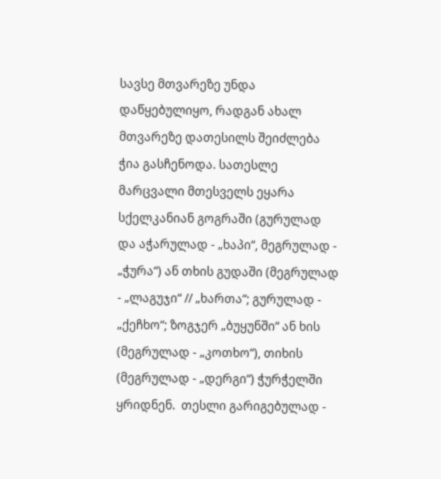სავსე მთვარეზე უნდა დაწყებულიყო, რადგან ახალ მთვარეზე დათესილს შეიძლება ჭია გასჩენოდა. სათესლე მარცვალი მთესველს ეყარა სქელკანიან გოგრაში (გურულად და აჭარულად - „ხაპი“, მეგრულად - „ჭურა“) ან თხის გუდაში (მეგრულად - „ლაგუჯი“ // „ხართა“; გურულად - „ქეჩხო“; ზოგჯერ „ბუყუნში“ ან ხის (მეგრულად - „კოთხო“), თიხის (მეგრულად - „დერგი“) ჭურჭელში ყრიდნენ.  თესლი გარიგებულად -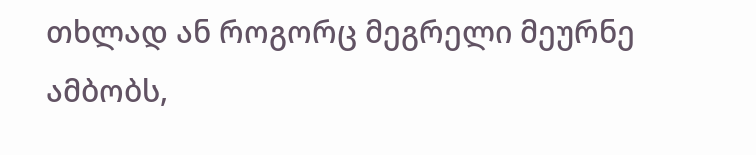თხლად ან როგორც მეგრელი მეურნე ამბობს,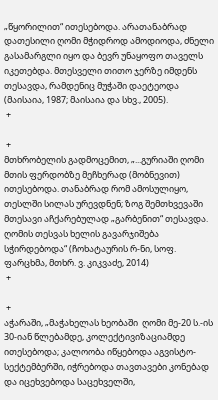„წყორილით“ ითესებოდა. არათანაბრად დათესილი ღომი მჭიდროდ ამოდიოდა, ძნელი გასამარგლი იყო და ბევრ უნაყოფო თაველს იკეთებდა. მთესველი თითო ჯერზე იმდენს თესავდა, რამდენიც მუჭაში დაეტეოდა (მაისაია, 1987; მაისაია და სხვ., 2005).
 +

 +
მთხრობელის გადმოცემით, „...გურიაში ღომი მთის ფერდობზე მეჩხერად (მობნევით) ითესებოდა. თანაბრად რომ ამოსულიყო, თესლში სილას ურევდნენ; ზოგ შემთხვევაში მთესავი აჩქარებულად „გარბენით“ თესავდა. ღომის თესვას ხელის გავარჯიშება სჭირდებოდა“ (ჩოხატაურის რ-ნი, სოფ. ფარცხმა, მთხრ. ვ. კიკვაძე, 2014)
 +

 +
აჭარაში, „მაჭახელას ხეობაში  ღომი მე-20 ს.-ის 30-იან წლებამდე, კოლექტივიზაციამდე ითესებოდა; კალოობა იწყებოდა აგვისტო-სექტემბერში, იჭრებოდა თავთავები კონებად და იცეხვებოდა საცეხველში,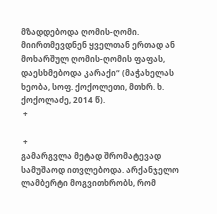მზადდებოდა ღომის-ღომი. მიირთმევდნენ ყველთან ერთად ან მოხარშულ ღომის-ღომის ფაფას, დაესხმებოდა კარაქი“ (მაჭახელას ხეობა, სოფ. ქოქოლეთი, მთხრ. ხ. ქოქოლაძე, 2014 წ).
 +

 +
გამარგვლა მეტად შრომატევად სამუშაოდ ითვლებოდა. არქანჯელო ლამბერტი მოგვითხრობს, რომ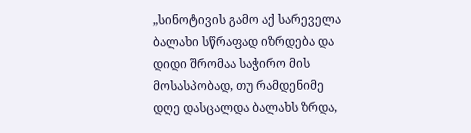„სინოტივის გამო აქ სარეველა ბალახი სწრაფად იზრდება და დიდი შრომაა საჭირო მის მოსასპობად, თუ რამდენიმე დღე დასცალდა ბალახს ზრდა,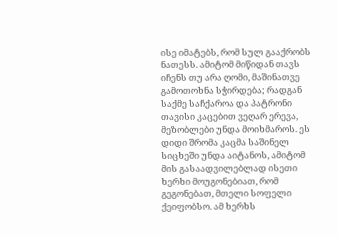ისე იმატებს, რომ სულ გააქრობს ნათესს. ამიტომ მიწიდან თავს იჩენს თუ არა ღომი, მაშინათვე გამოთოხნა სჭირდება; რადგან საქმე საჩქაროა და პატრონი თავისი კაცებით ვეღარ ერევა, მეზობლები უნდა მოიხმაროს. ეს დიდი შრომა კაცმა საშინელ სიცხეში უნდა აიტანოს, ამიტომ მის გასაადვილებლად ისეთი ხერხი მოუგონებიათ, რომ გეგონებათ, მთელი სოფელი ქეიფობსო. ამ ხერხს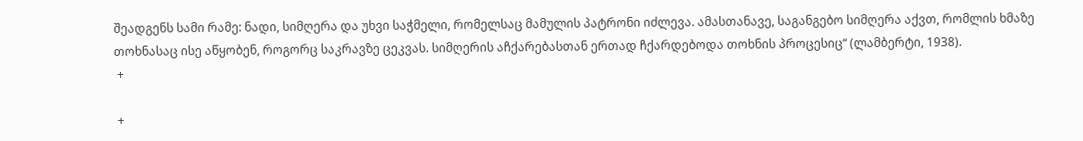შეადგენს სამი რამე: ნადი, სიმღერა და უხვი საჭმელი, რომელსაც მამულის პატრონი იძლევა. ამასთანავე, საგანგებო სიმღერა აქვთ, რომლის ხმაზე თოხნასაც ისე აწყობენ, როგორც საკრავზე ცეკვას. სიმღერის აჩქარებასთან ერთად ჩქარდებოდა თოხნის პროცესიც“ (ლამბერტი, 1938).
 +

 +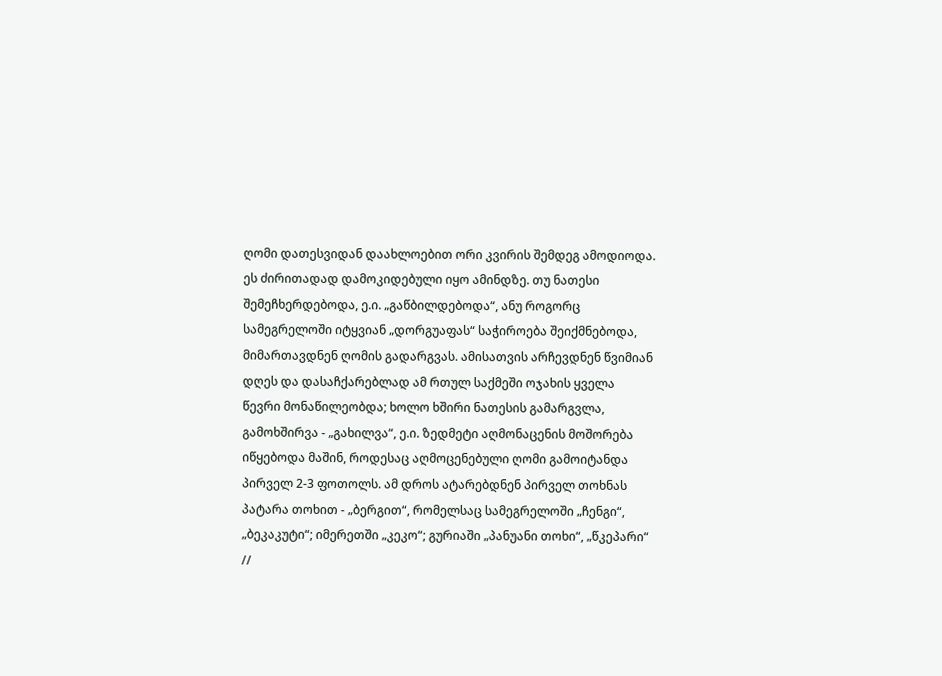ღომი დათესვიდან დაახლოებით ორი კვირის შემდეგ ამოდიოდა. ეს ძირითადად დამოკიდებული იყო ამინდზე. თუ ნათესი შემეჩხერდებოდა, ე.ი. „გაწბილდებოდა“, ანუ როგორც სამეგრელოში იტყვიან „დორგუაფას“ საჭიროება შეიქმნებოდა, მიმართავდნენ ღომის გადარგვას. ამისათვის არჩევდნენ წვიმიან დღეს და დასაჩქარებლად ამ რთულ საქმეში ოჯახის ყველა წევრი მონაწილეობდა; ხოლო ხშირი ნათესის გამარგვლა, გამოხშირვა - „გახილვა“, ე.ი. ზედმეტი აღმონაცენის მოშორება იწყებოდა მაშინ, როდესაც აღმოცენებული ღომი გამოიტანდა პირველ 2-3 ფოთოლს. ამ დროს ატარებდნენ პირველ თოხნას პატარა თოხით - „ბერგით“, რომელსაც სამეგრელოში „ჩენგი“, „ბეკაკუტი“; იმერეთში „კეკო“; გურიაში „პანუანი თოხი“, „წკეპარი“ //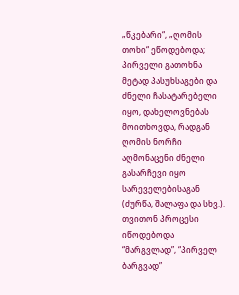„წკებარი“, „ღომის თოხი“ ეწოდებოდა; პირველი გათოხნა მეტად პასუხსაგები და ძნელი ჩასატარებელი იყო, დახელოვნებას მოითხოვდა, რადგან ღომის ნორჩი აღმონაცენი ძნელი გასარჩევი იყო სარეველებისაგან (ძურწა, შალაფა და სხვ.). თვითონ პროცესი იწოდებოდა “მარგვლად”, “პირველ ბარგვად”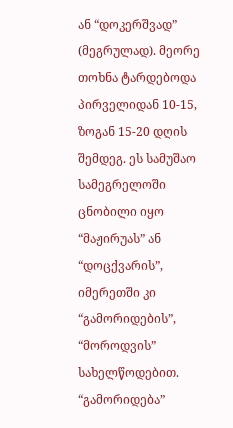ან “დოკერშვად” (მეგრულად). მეორე თოხნა ტარდებოდა პირველიდან 10-15, ზოგან 15-20 დღის შემდეგ. ეს სამუშაო სამეგრელოში ცნობილი იყო “მაჟირუას” ან “დოცქვარის”, იმერეთში კი “გამორიდების”, “მოროდვის” სახელწოდებით. “გამორიდება”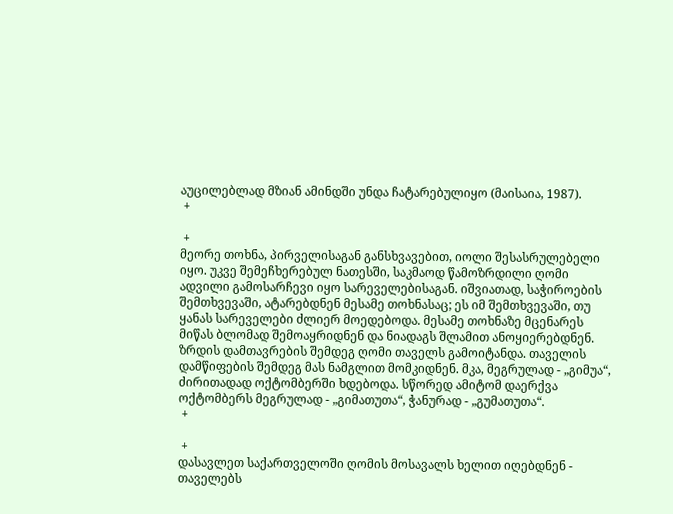აუცილებლად მზიან ამინდში უნდა ჩატარებულიყო (მაისაია, 1987).
 +

 +
მეორე თოხნა, პირველისაგან განსხვავებით, იოლი შესასრულებელი იყო. უკვე შემეჩხერებულ ნათესში, საკმაოდ წამოზრდილი ღომი ადვილი გამოსარჩევი იყო სარეველებისაგან. იშვიათად, საჭიროების შემთხვევაში, ატარებდნენ მესამე თოხნასაც; ეს იმ შემთხვევაში, თუ ყანას სარეველები ძლიერ მოედებოდა. მესამე თოხნაზე მცენარეს მიწას ბლომად შემოაყრიდნენ და ნიადაგს შლამით ანოყიერებდნენ. ზრდის დამთავრების შემდეგ ღომი თაველს გამოიტანდა. თაველის დამწიფების შემდეგ მას ნამგლით მომკიდნენ. მკა, მეგრულად - „გიმუა“, ძირითადად ოქტომბერში ხდებოდა. სწორედ ამიტომ დაერქვა ოქტომბერს მეგრულად - „გიმათუთა“, ჭანურად - „გუმათუთა“.
 +

 +
დასავლეთ საქართველოში ღომის მოსავალს ხელით იღებდნენ - თაველებს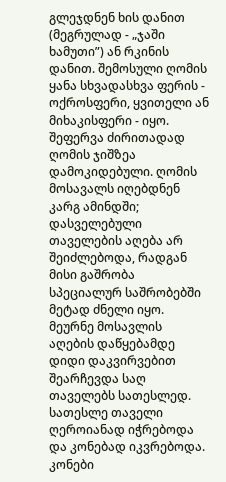გლეჯდნენ ხის დანით (მეგრულად - „ჯაში ხამუთი”) ან რკინის დანით. შემოსული ღომის ყანა სხვადასხვა ფერის - ოქროსფერი, ყვითელი ან მიხაკისფერი - იყო. შეფერვა ძირითადად ღომის ჯიშზეა დამოკიდებული. ღომის მოსავალს იღებდნენ კარგ ამინდში; დასველებული თაველების აღება არ შეიძლებოდა, რადგან მისი გაშრობა სპეციალურ საშრობებში მეტად ძნელი იყო. მეურნე მოსავლის აღების დაწყებამდე დიდი დაკვირვებით შეარჩევდა საღ თაველებს სათესლედ. სათესლე თაველი ღეროიანად იჭრებოდა და კონებად იკვრებოდა. კონები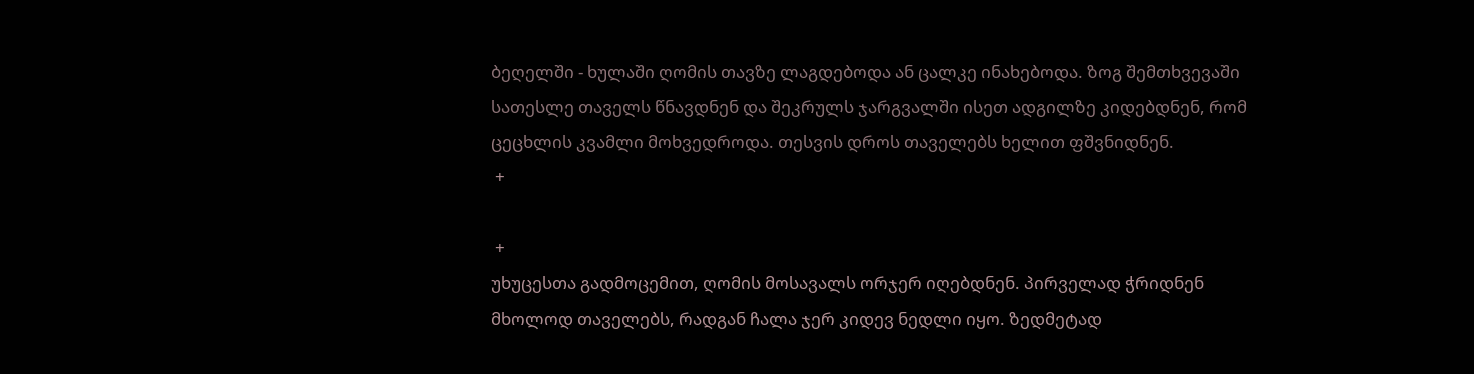ბეღელში - ხულაში ღომის თავზე ლაგდებოდა ან ცალკე ინახებოდა. ზოგ შემთხვევაში სათესლე თაველს წნავდნენ და შეკრულს ჯარგვალში ისეთ ადგილზე კიდებდნენ, რომ ცეცხლის კვამლი მოხვედროდა. თესვის დროს თაველებს ხელით ფშვნიდნენ.
 +

 +
უხუცესთა გადმოცემით, ღომის მოსავალს ორჯერ იღებდნენ. პირველად ჭრიდნენ მხოლოდ თაველებს, რადგან ჩალა ჯერ კიდევ ნედლი იყო. ზედმეტად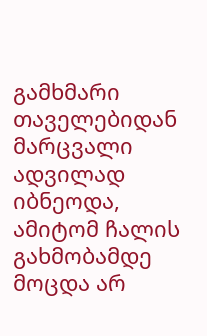გამხმარი თაველებიდან მარცვალი ადვილად იბნეოდა, ამიტომ ჩალის გახმობამდე მოცდა არ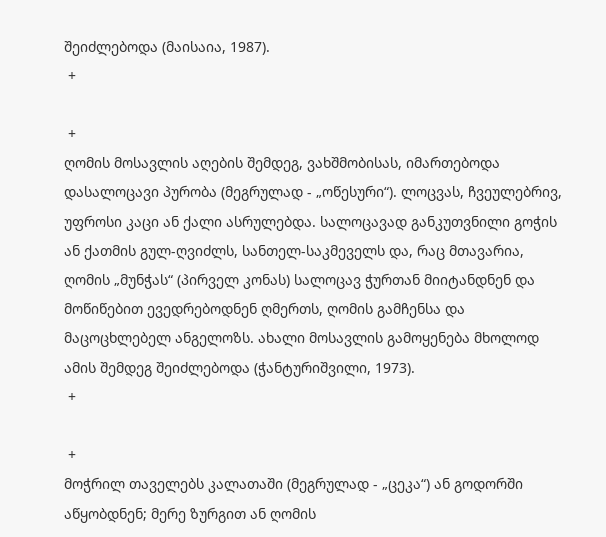შეიძლებოდა (მაისაია, 1987).
 +

 +
ღომის მოსავლის აღების შემდეგ, ვახშმობისას, იმართებოდა დასალოცავი პურობა (მეგრულად - „ოწესური“). ლოცვას, ჩვეულებრივ, უფროსი კაცი ან ქალი ასრულებდა. სალოცავად განკუთვნილი გოჭის ან ქათმის გულ-ღვიძლს, სანთელ-საკმეველს და, რაც მთავარია, ღომის „მუნჭას“ (პირველ კონას) სალოცავ ჭურთან მიიტანდნენ და მოწიწებით ევედრებოდნენ ღმერთს, ღომის გამჩენსა და მაცოცხლებელ ანგელოზს. ახალი მოსავლის გამოყენება მხოლოდ ამის შემდეგ შეიძლებოდა (ჭანტურიშვილი, 1973).
 +

 +
მოჭრილ თაველებს კალათაში (მეგრულად - „ცეკა“) ან გოდორში აწყობდნენ; მერე ზურგით ან ღომის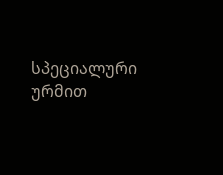სპეციალური ურმით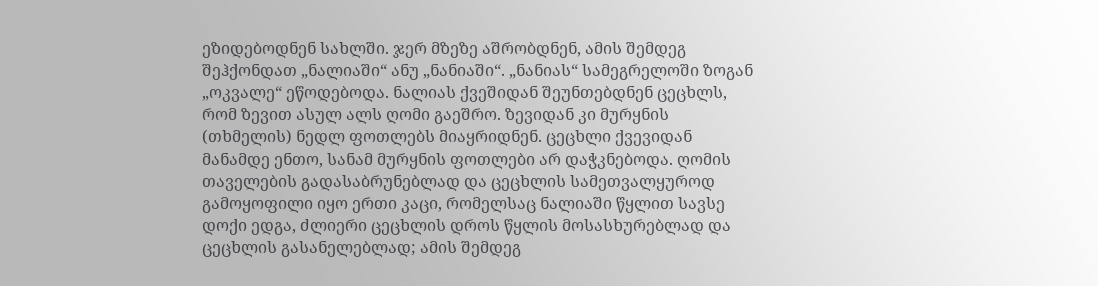ეზიდებოდნენ სახლში. ჯერ მზეზე აშრობდნენ, ამის შემდეგ შეჰქონდათ „ნალიაში“ ანუ „ნანიაში“. „ნანიას“ სამეგრელოში ზოგან „ოკვალე“ ეწოდებოდა. ნალიას ქვეშიდან შეუნთებდნენ ცეცხლს, რომ ზევით ასულ ალს ღომი გაეშრო. ზევიდან კი მურყნის (თხმელის) ნედლ ფოთლებს მიაყრიდნენ. ცეცხლი ქვევიდან მანამდე ენთო, სანამ მურყნის ფოთლები არ დაჭკნებოდა. ღომის თაველების გადასაბრუნებლად და ცეცხლის სამეთვალყუროდ გამოყოფილი იყო ერთი კაცი, რომელსაც ნალიაში წყლით სავსე დოქი ედგა, ძლიერი ცეცხლის დროს წყლის მოსასხურებლად და ცეცხლის გასანელებლად; ამის შემდეგ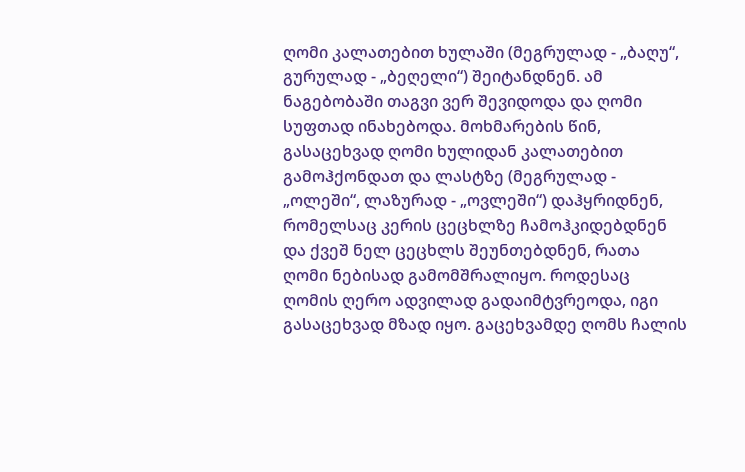ღომი კალათებით ხულაში (მეგრულად - „ბაღუ“, გურულად - „ბეღელი“) შეიტანდნენ. ამ ნაგებობაში თაგვი ვერ შევიდოდა და ღომი სუფთად ინახებოდა. მოხმარების წინ, გასაცეხვად ღომი ხულიდან კალათებით გამოჰქონდათ და ლასტზე (მეგრულად - „ოლეში“, ლაზურად - „ოვლეში“) დაჰყრიდნენ, რომელსაც კერის ცეცხლზე ჩამოჰკიდებდნენ და ქვეშ ნელ ცეცხლს შეუნთებდნენ, რათა ღომი ნებისად გამომშრალიყო. როდესაც ღომის ღერო ადვილად გადაიმტვრეოდა, იგი გასაცეხვად მზად იყო. გაცეხვამდე ღომს ჩალის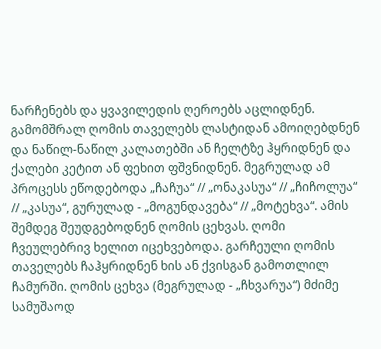ნარჩენებს და ყვავილედის ღეროებს აცლიდნენ. გამომშრალ ღომის თაველებს ლასტიდან ამოიღებდნენ და ნაწილ-ნაწილ კალათებში ან ჩელტზე ჰყრიდნენ და ქალები კეტით ან ფეხით ფშვნიდნენ. მეგრულად ამ პროცესს ეწოდებოდა „ჩაჩუა“ // „ონაკასუა“ // „ჩიჩოლუა“ // „კასუა“, გურულად - „მოგუნდავება“ // „მოტეხვა“. ამის შემდეგ შეუდგებოდნენ ღომის ცეხვას. ღომი ჩვეულებრივ ხელით იცეხვებოდა. გარჩეული ღომის თაველებს ჩაჰყრიდნენ ხის ან ქვისგან გამოთლილ ჩამურში. ღომის ცეხვა (მეგრულად - „ჩხვარუა“) მძიმე სამუშაოდ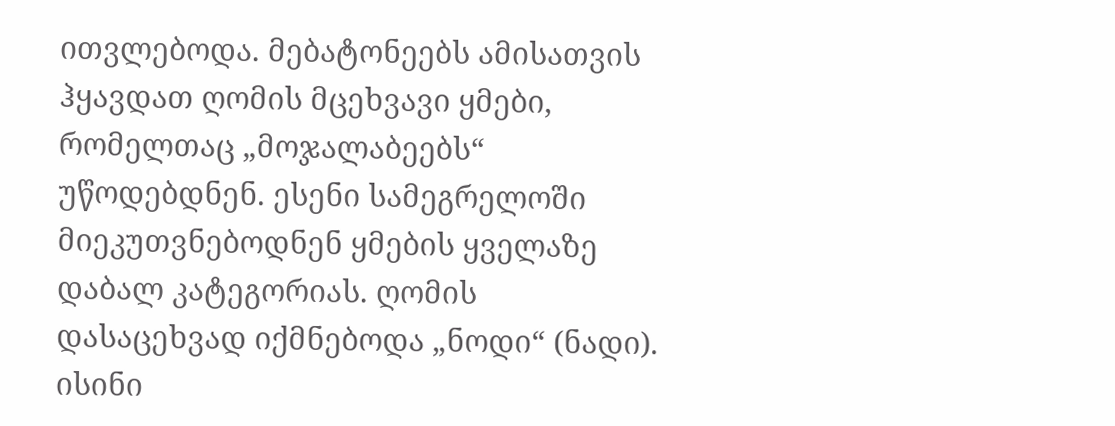ითვლებოდა. მებატონეებს ამისათვის ჰყავდათ ღომის მცეხვავი ყმები, რომელთაც „მოჯალაბეებს“ უწოდებდნენ. ესენი სამეგრელოში მიეკუთვნებოდნენ ყმების ყველაზე დაბალ კატეგორიას. ღომის დასაცეხვად იქმნებოდა „ნოდი“ (ნადი). ისინი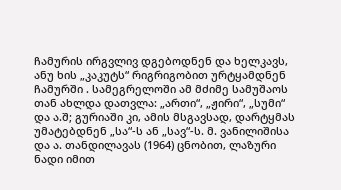ჩამურის ირგვლივ დგებოდნენ და ხელკავს, ანუ ხის „კაკუტს“ რიგრიგობით ურტყამდნენ ჩამურში . სამეგრელოში ამ მძიმე სამუშაოს თან ახლდა დათვლა: „ართი“, „ჟირი“, „სუმი“ და ა.შ; გურიაში კი, ამის მსგავსად, დარტყმას უმატებდნენ „სა“-ს ან „სავ“-ს. მ. ვანილიშისა და ა. თანდილავას (1964) ცნობით, ლაზური ნადი იმით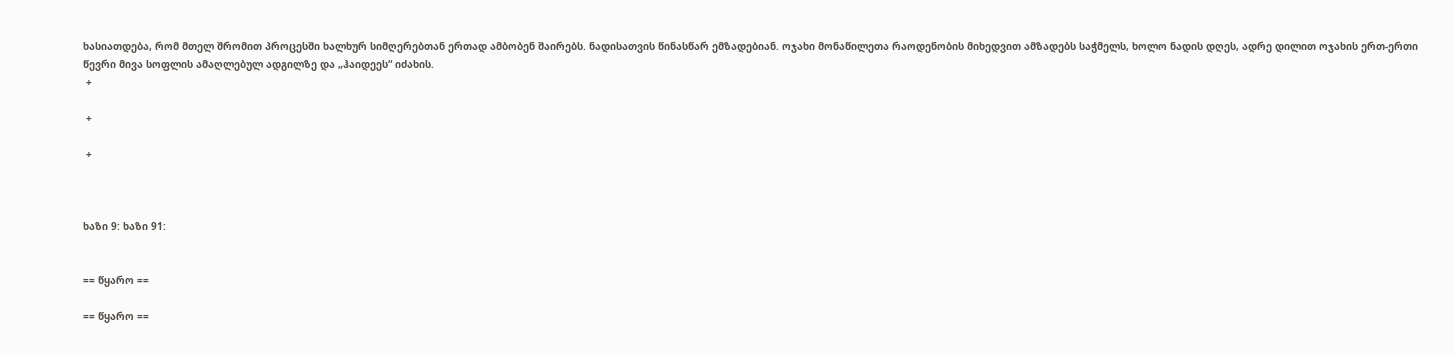ხასიათდება, რომ მთელ შრომით პროცესში ხალხურ სიმღერებთან ერთად ამბობენ შაირებს. ნადისათვის წინასწარ ემზადებიან. ოჯახი მონაწილეთა რაოდენობის მიხედვით ამზადებს საჭმელს, ხოლო ნადის დღეს, ადრე დილით ოჯახის ერთ-ერთი წევრი მივა სოფლის ამაღლებულ ადგილზე და „ჰაიდეეს“ იძახის.
 +

 +

 +



ხაზი 9: ხაზი 91:


== წყარო ==

== წყარო ==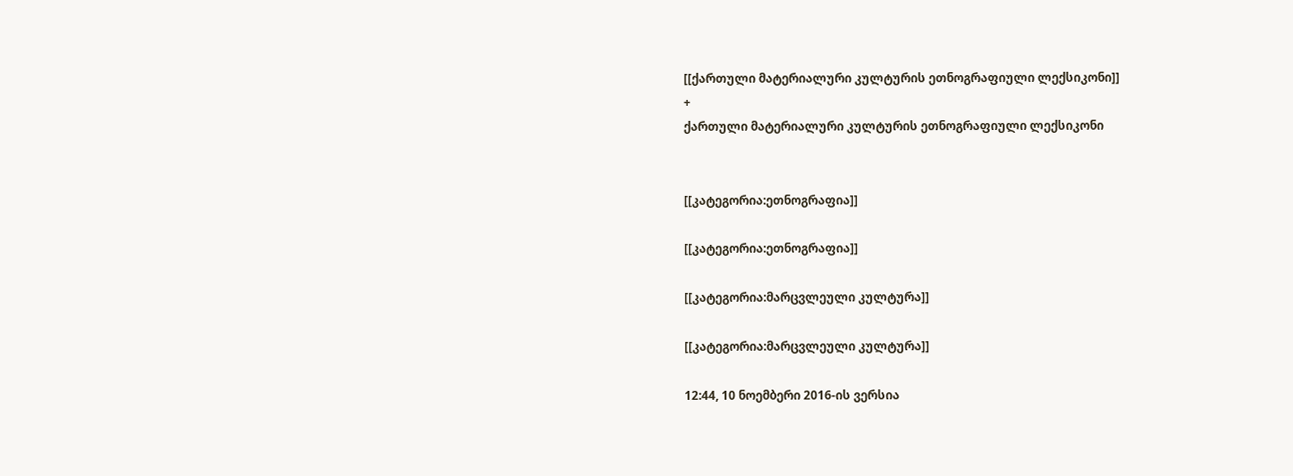[[ქართული მატერიალური კულტურის ეთნოგრაფიული ლექსიკონი]]
+
ქართული მატერიალური კულტურის ეთნოგრაფიული ლექსიკონი


[[კატეგორია:ეთნოგრაფია]]

[[კატეგორია:ეთნოგრაფია]]

[[კატეგორია:მარცვლეული კულტურა]]

[[კატეგორია:მარცვლეული კულტურა]]

12:44, 10 ნოემბერი 2016-ის ვერსია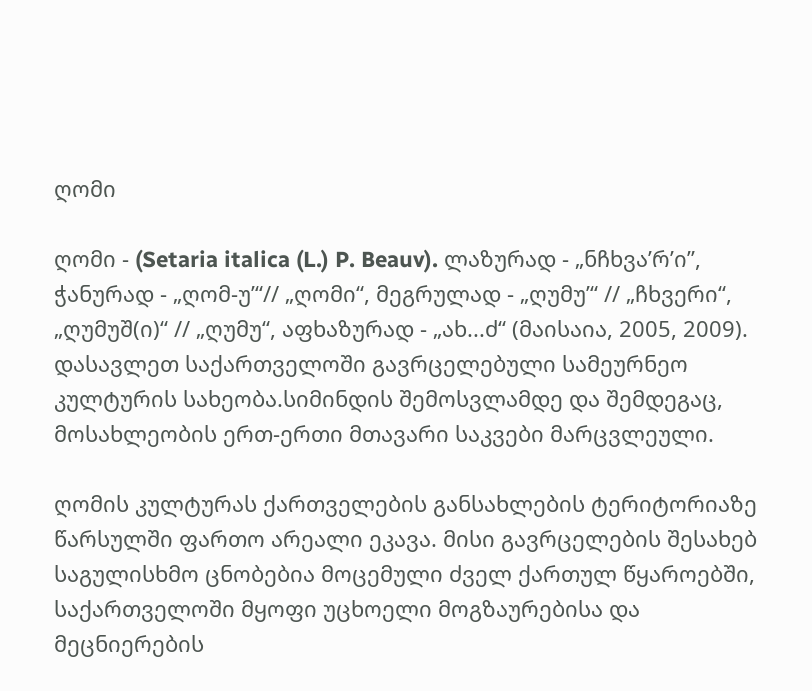ღომი

ღომი - (Setaria italica (L.) P. Beauv). ლაზურად - „ნჩხვა’რ’ი”, ჭანურად - „ღომ-უ’“// „ღომი“, მეგრულად - „ღუმუ’“ // „ჩხვერი“, „ღუმუშ(ი)“ // „ღუმუ“, აფხაზურად - „ახ...ძ“ (მაისაია, 2005, 2009). დასავლეთ საქართველოში გავრცელებული სამეურნეო კულტურის სახეობა.სიმინდის შემოსვლამდე და შემდეგაც, მოსახლეობის ერთ-ერთი მთავარი საკვები მარცვლეული.

ღომის კულტურას ქართველების განსახლების ტერიტორიაზე წარსულში ფართო არეალი ეკავა. მისი გავრცელების შესახებ საგულისხმო ცნობებია მოცემული ძველ ქართულ წყაროებში, საქართველოში მყოფი უცხოელი მოგზაურებისა და მეცნიერების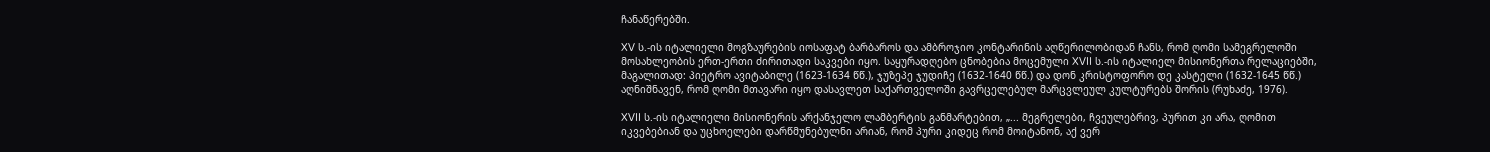ჩანაწერებში.

XV ს.-ის იტალიელი მოგზაურების იოსაფატ ბარბაროს და ამბროჯიო კონტარინის აღწერილობიდან ჩანს, რომ ღომი სამეგრელოში მოსახლეობის ერთ-ერთი ძირითადი საკვები იყო. საყურადღებო ცნობებია მოცემული XVII ს.-ის იტალიელ მისიონერთა რელაციებში, მაგალითად: პიეტრო ავიტაბილე (1623-1634 წწ.), ჯუზეპე ჯუდიჩე (1632-1640 წწ.) და დონ კრისტოფორო დე კასტელი (1632-1645 წწ.) აღნიშნავენ, რომ ღომი მთავარი იყო დასავლეთ საქართველოში გავრცელებულ მარცვლეულ კულტურებს შორის (რუხაძე, 1976).

XVII ს.-ის იტალიელი მისიონერის არქანჯელო ლამბერტის განმარტებით, „... მეგრელები, ჩვეულებრივ, პურით კი არა, ღომით იკვებებიან და უცხოელები დარწმუნებულნი არიან, რომ პური კიდეც რომ მოიტანონ, აქ ვერ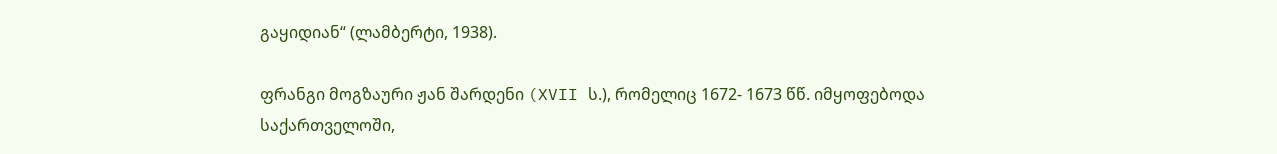გაყიდიან“ (ლამბერტი, 1938).

ფრანგი მოგზაური ჟან შარდენი (XVII ს.), რომელიც 1672- 1673 წწ. იმყოფებოდა საქართველოში,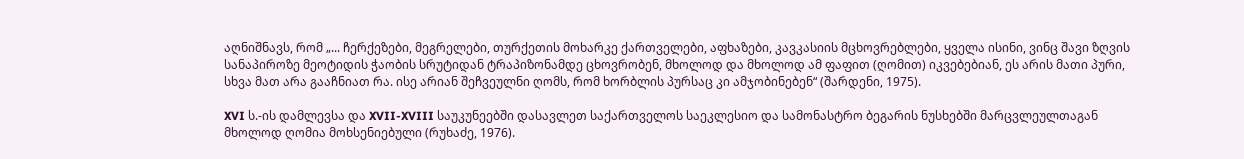აღნიშნავს, რომ „... ჩერქეზები, მეგრელები, თურქეთის მოხარკე ქართველები, აფხაზები, კავკასიის მცხოვრებლები, ყველა ისინი, ვინც შავი ზღვის სანაპიროზე მეოტიდის ჭაობის სრუტიდან ტრაპიზონამდე ცხოვრობენ, მხოლოდ და მხოლოდ ამ ფაფით (ღომით) იკვებებიან, ეს არის მათი პური, სხვა მათ არა გააჩნიათ რა. ისე არიან შეჩვეულნი ღომს, რომ ხორბლის პურსაც კი ამჯობინებენ“ (შარდენი, 1975).

XVI ს.-ის დამლევსა და XVII-XVIII საუკუნეებში დასავლეთ საქართველოს საეკლესიო და სამონასტრო ბეგარის ნუსხებში მარცვლეულთაგან მხოლოდ ღომია მოხსენიებული (რუხაძე, 1976).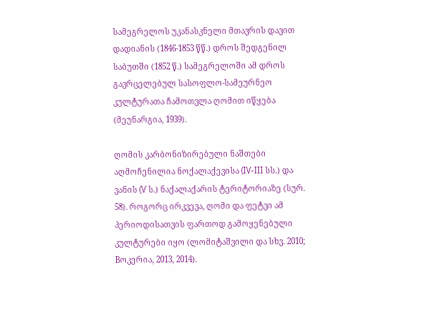სამეგრელოს უკანასკნელი მთავრის დავით დადიანის (1846-1853 წწ.) დროს შედგენილ საბუთში (1852 წ.) სამეგრელოში ამ დროს გავრცელებულ სასოფლო-სამეურნეო კულტურათა ჩამოთვლა ღომით იწყება (მეუნარგია, 1939).

ღომის კარბონიზირებული ნაშთები აღმოჩენილია ნოქალაქევისა (IV-III სს.) და ვანის (V ს.) ნაქალაქარის ტერიტორიაზე (სურ. 58). როგორც ირკვევა, ღომი და ფეტვი ამ პერიოდისათვის ფართოდ გამოყენებული კულტურები იყო (ლომიტაშვილი და სხვ. 2010; Bოკერია, 2013, 2014).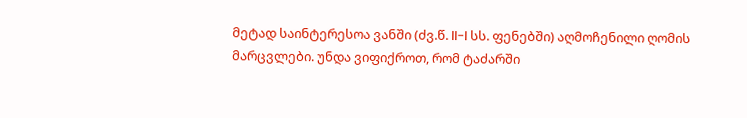მეტად საინტერესოა ვანში (ძვ.წ. II-I სს. ფენებში) აღმოჩენილი ღომის მარცვლები. უნდა ვიფიქროთ, რომ ტაძარში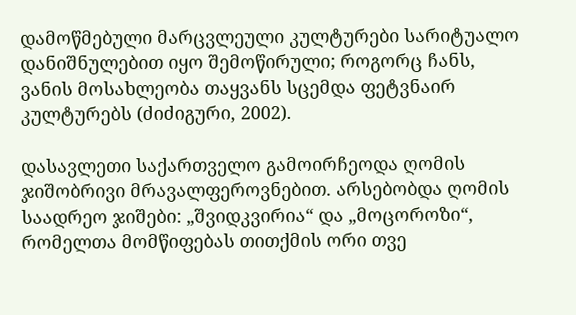დამოწმებული მარცვლეული კულტურები სარიტუალო დანიშნულებით იყო შემოწირული; როგორც ჩანს, ვანის მოსახლეობა თაყვანს სცემდა ფეტვნაირ კულტურებს (ძიძიგური, 2002).

დასავლეთი საქართველო გამოირჩეოდა ღომის ჯიშობრივი მრავალფეროვნებით. არსებობდა ღომის საადრეო ჯიშები: „შვიდკვირია“ და „მოცოროზი“, რომელთა მომწიფებას თითქმის ორი თვე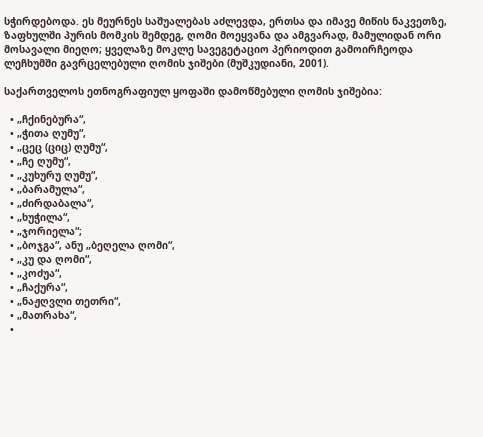სჭირდებოდა. ეს მეურნეს საშუალებას აძლევდა, ერთსა და იმავე მიწის ნაკვეთზე, ზაფხულში პურის მომკის შემდეგ, ღომი მოეყვანა და ამგვარად, მამულიდან ორი მოსავალი მიეღო; ყველაზე მოკლე სავეგეტაციო პერიოდით გამოირჩეოდა ლეჩხუმში გავრცელებული ღომის ჯიშები (მუშკუდიანი, 2001).

საქართველოს ეთნოგრაფიულ ყოფაში დამოწმებული ღომის ჯიშებია:

  • „ჩქინებურა“,
  • „ჭითა ღუმუ“,
  • „ცეც (ციც) ღუმუ“,
  • „ჩე ღუმუ“,
  • „კუხურუ ღუმუ“,
  • „ბარამულა“,
  • „ძირდაბალა“,
  • „ხუჭილა“,
  • „ჯორიელა“;
  • „ბოჯგა“, ანუ „ბეღელა ღომი“,
  • „კუ და ღომი“,
  • „კოძუა“,
  • „ჩაქურა“,
  • „ნაჟღვლი თეთრი“,
  • „მათრახა“,
  •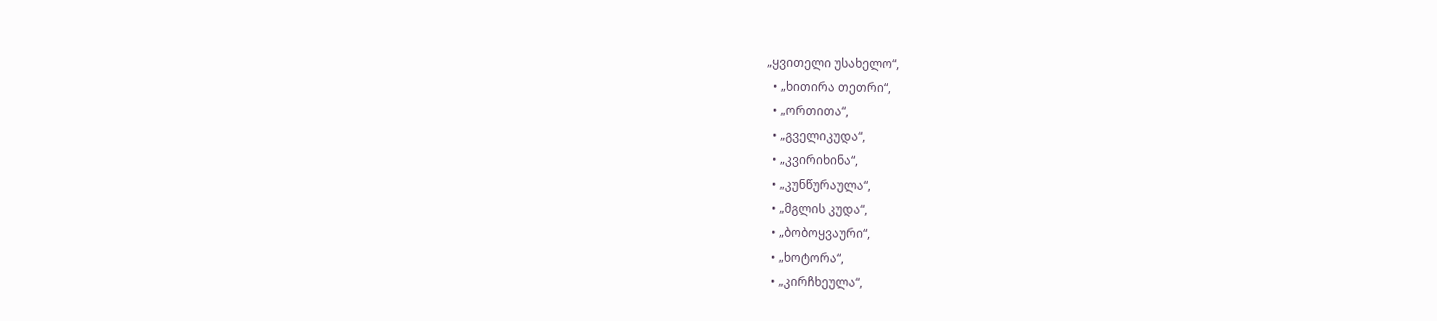„ყვითელი უსახელო“,
  • „ხითირა თეთრი“,
  • „ორთითა“,
  • „გველიკუდა“,
  • „კვირიხინა“,
  • „კუნწურაულა“,
  • „მგლის კუდა“,
  • „ბობოყვაური“,
  • „ხოტორა“,
  • „კირჩხეულა“,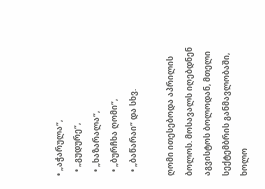• „აჭარულა“,
  • „გუდურე“,
  • „ხაზარალა“,
  • „ბურჩხა ღომი“,
  • „ბაწარაი“ და სხვ.

ღომი ითესებოდა აპრილის ბოლოს. მოსავალს იღებდნენ აგვისტოს ბოლოდან, მთელი სექტემბრის განმავლობაში, ხოლო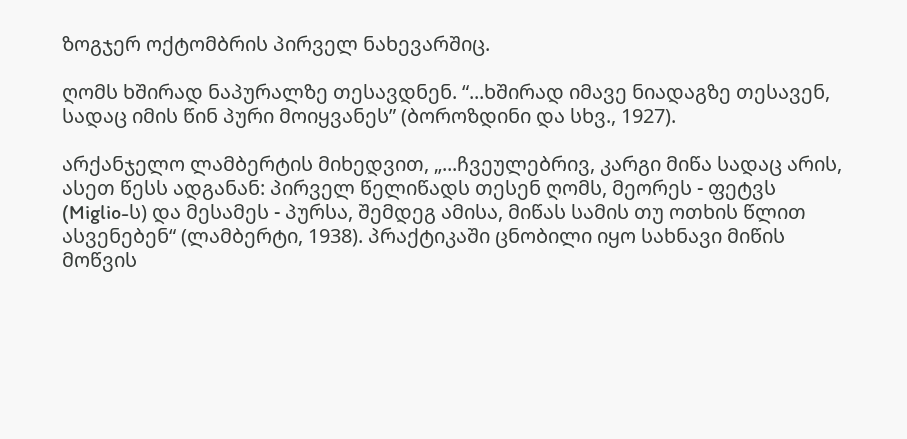ზოგჯერ ოქტომბრის პირველ ნახევარშიც.

ღომს ხშირად ნაპურალზე თესავდნენ. “...ხშირად იმავე ნიადაგზე თესავენ, სადაც იმის წინ პური მოიყვანეს” (ბოროზდინი და სხვ., 1927).

არქანჯელო ლამბერტის მიხედვით, „...ჩვეულებრივ, კარგი მიწა სადაც არის, ასეთ წესს ადგანან: პირველ წელიწადს თესენ ღომს, მეორეს - ფეტვს (Miglio-ს) და მესამეს - პურსა, შემდეგ ამისა, მიწას სამის თუ ოთხის წლით ასვენებენ“ (ლამბერტი, 1938). პრაქტიკაში ცნობილი იყო სახნავი მიწის მოწვის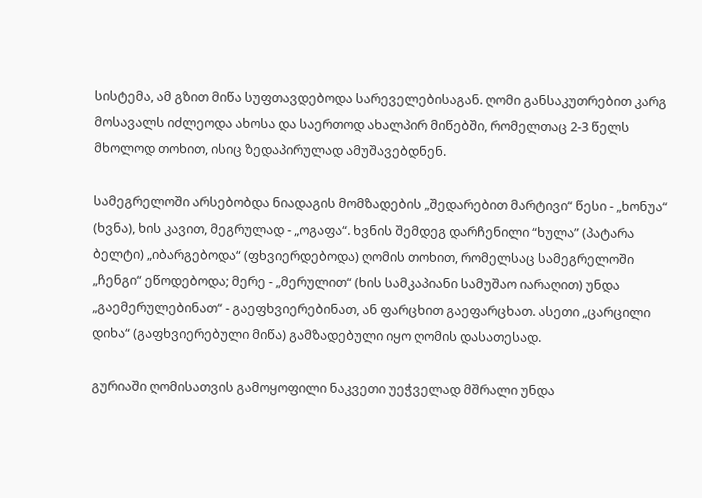სისტემა, ამ გზით მიწა სუფთავდებოდა სარეველებისაგან. ღომი განსაკუთრებით კარგ მოსავალს იძლეოდა ახოსა და საერთოდ ახალპირ მიწებში, რომელთაც 2-3 წელს მხოლოდ თოხით, ისიც ზედაპირულად ამუშავებდნენ.

სამეგრელოში არსებობდა ნიადაგის მომზადების „შედარებით მარტივი“ წესი - „ხონუა“ (ხვნა), ხის კავით, მეგრულად - „ოგაფა“. ხვნის შემდეგ დარჩენილი “ხულა” (პატარა ბელტი) „იბარგებოდა“ (ფხვიერდებოდა) ღომის თოხით, რომელსაც სამეგრელოში „ჩენგი“ ეწოდებოდა; მერე - „მერულით“ (ხის სამკაპიანი სამუშაო იარაღით) უნდა „გაემერულებინათ“ - გაეფხვიერებინათ, ან ფარცხით გაეფარცხათ. ასეთი „ცარცილი დიხა“ (გაფხვიერებული მიწა) გამზადებული იყო ღომის დასათესად.

გურიაში ღომისათვის გამოყოფილი ნაკვეთი უეჭველად მშრალი უნდა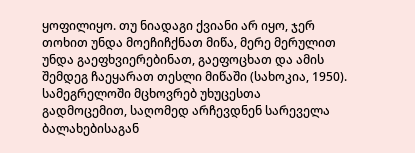ყოფილიყო. თუ ნიადაგი ქვიანი არ იყო, ჯერ თოხით უნდა მოეჩიჩქნათ მიწა, მერე მერულით უნდა გაეფხვიერებინათ, გაეფოცხათ და ამის შემდეგ ჩაეყარათ თესლი მიწაში (სახოკია, 1950). სამეგრელოში მცხოვრებ უხუცესთა გადმოცემით, საღომედ არჩევდნენ სარეველა ბალახებისაგან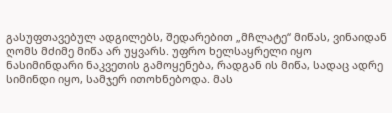გასუფთავებულ ადგილებს, შედარებით „მჩლატე“ მიწას, ვინაიდან ღომს მძიმე მიწა არ უყვარს. უფრო ხელსაყრელი იყო ნასიმინდარი ნაკვეთის გამოყენება, რადგან ის მიწა, სადაც ადრე სიმინდი იყო, სამჯერ ითოხნებოდა. მას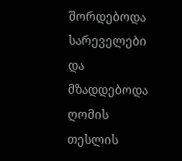შორდებოდა სარეველები და მზადდებოდა ღომის თესლის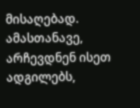მისაღებად. ამასთანავე, არჩევდნენ ისეთ ადგილებს,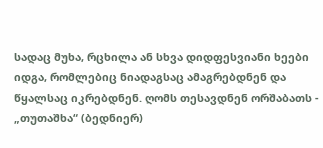სადაც მუხა, რცხილა ან სხვა დიდფესვიანი ხეები იდგა, რომლებიც ნიადაგსაც ამაგრებდნენ და წყალსაც იკრებდნენ. ღომს თესავდნენ ორშაბათს - „თუთაშხა“ (ბედნიერ)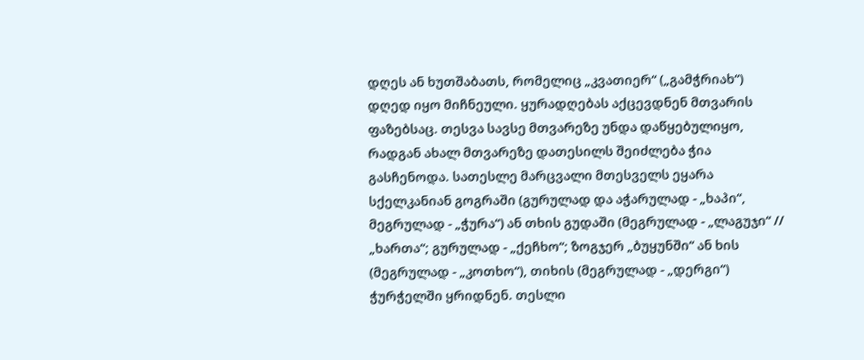დღეს ან ხუთშაბათს, რომელიც „კვათიერ“ („გამჭრიახ“) დღედ იყო მიჩნეული. ყურადღებას აქცევდნენ მთვარის ფაზებსაც. თესვა სავსე მთვარეზე უნდა დაწყებულიყო, რადგან ახალ მთვარეზე დათესილს შეიძლება ჭია გასჩენოდა. სათესლე მარცვალი მთესველს ეყარა სქელკანიან გოგრაში (გურულად და აჭარულად - „ხაპი“, მეგრულად - „ჭურა“) ან თხის გუდაში (მეგრულად - „ლაგუჯი“ // „ხართა“; გურულად - „ქეჩხო“; ზოგჯერ „ბუყუნში“ ან ხის (მეგრულად - „კოთხო“), თიხის (მეგრულად - „დერგი“) ჭურჭელში ყრიდნენ. თესლი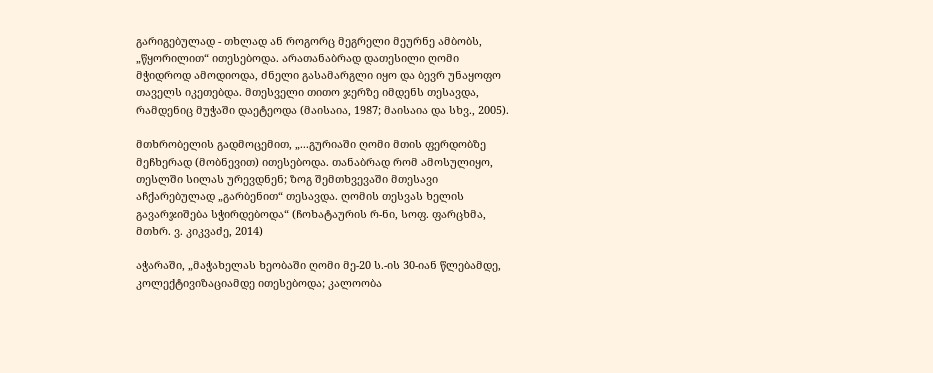გარიგებულად - თხლად ან როგორც მეგრელი მეურნე ამბობს, „წყორილით“ ითესებოდა. არათანაბრად დათესილი ღომი მჭიდროდ ამოდიოდა, ძნელი გასამარგლი იყო და ბევრ უნაყოფო თაველს იკეთებდა. მთესველი თითო ჯერზე იმდენს თესავდა, რამდენიც მუჭაში დაეტეოდა (მაისაია, 1987; მაისაია და სხვ., 2005).

მთხრობელის გადმოცემით, „...გურიაში ღომი მთის ფერდობზე მეჩხერად (მობნევით) ითესებოდა. თანაბრად რომ ამოსულიყო, თესლში სილას ურევდნენ; ზოგ შემთხვევაში მთესავი აჩქარებულად „გარბენით“ თესავდა. ღომის თესვას ხელის გავარჯიშება სჭირდებოდა“ (ჩოხატაურის რ-ნი, სოფ. ფარცხმა, მთხრ. ვ. კიკვაძე, 2014)

აჭარაში, „მაჭახელას ხეობაში ღომი მე-20 ს.-ის 30-იან წლებამდე, კოლექტივიზაციამდე ითესებოდა; კალოობა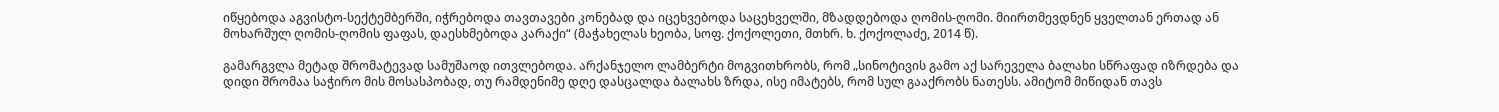იწყებოდა აგვისტო-სექტემბერში, იჭრებოდა თავთავები კონებად და იცეხვებოდა საცეხველში, მზადდებოდა ღომის-ღომი. მიირთმევდნენ ყველთან ერთად ან მოხარშულ ღომის-ღომის ფაფას, დაესხმებოდა კარაქი“ (მაჭახელას ხეობა, სოფ. ქოქოლეთი, მთხრ. ხ. ქოქოლაძე, 2014 წ).

გამარგვლა მეტად შრომატევად სამუშაოდ ითვლებოდა. არქანჯელო ლამბერტი მოგვითხრობს, რომ „სინოტივის გამო აქ სარეველა ბალახი სწრაფად იზრდება და დიდი შრომაა საჭირო მის მოსასპობად, თუ რამდენიმე დღე დასცალდა ბალახს ზრდა, ისე იმატებს, რომ სულ გააქრობს ნათესს. ამიტომ მიწიდან თავს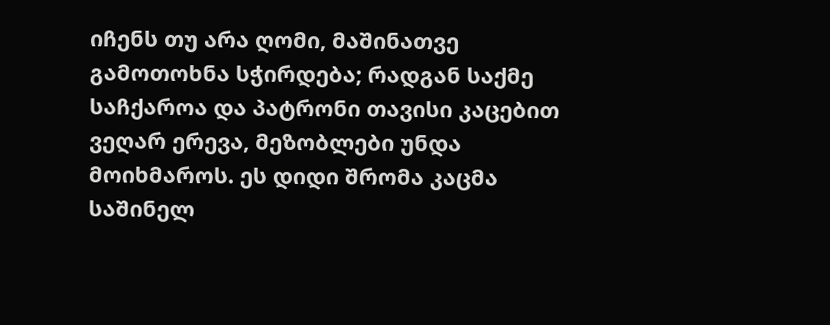იჩენს თუ არა ღომი, მაშინათვე გამოთოხნა სჭირდება; რადგან საქმე საჩქაროა და პატრონი თავისი კაცებით ვეღარ ერევა, მეზობლები უნდა მოიხმაროს. ეს დიდი შრომა კაცმა საშინელ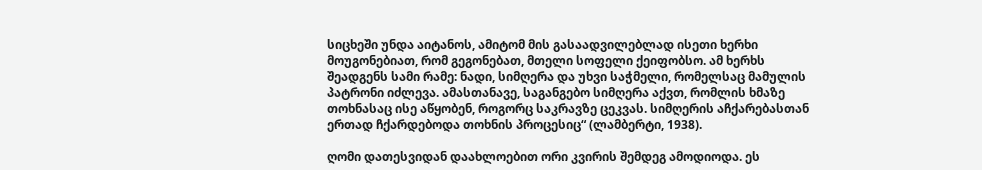სიცხეში უნდა აიტანოს, ამიტომ მის გასაადვილებლად ისეთი ხერხი მოუგონებიათ, რომ გეგონებათ, მთელი სოფელი ქეიფობსო. ამ ხერხს შეადგენს სამი რამე: ნადი, სიმღერა და უხვი საჭმელი, რომელსაც მამულის პატრონი იძლევა. ამასთანავე, საგანგებო სიმღერა აქვთ, რომლის ხმაზე თოხნასაც ისე აწყობენ, როგორც საკრავზე ცეკვას. სიმღერის აჩქარებასთან ერთად ჩქარდებოდა თოხნის პროცესიც“ (ლამბერტი, 1938).

ღომი დათესვიდან დაახლოებით ორი კვირის შემდეგ ამოდიოდა. ეს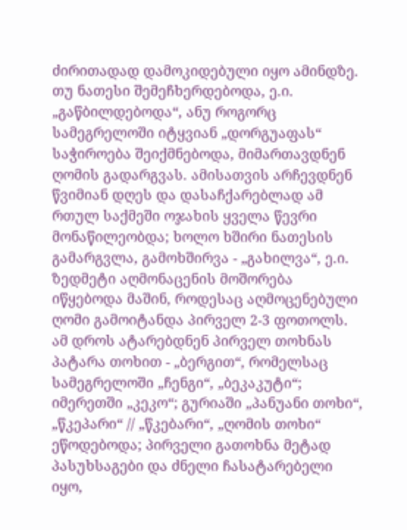ძირითადად დამოკიდებული იყო ამინდზე. თუ ნათესი შემეჩხერდებოდა, ე.ი. „გაწბილდებოდა“, ანუ როგორც სამეგრელოში იტყვიან „დორგუაფას“ საჭიროება შეიქმნებოდა, მიმართავდნენ ღომის გადარგვას. ამისათვის არჩევდნენ წვიმიან დღეს და დასაჩქარებლად ამ რთულ საქმეში ოჯახის ყველა წევრი მონაწილეობდა; ხოლო ხშირი ნათესის გამარგვლა, გამოხშირვა - „გახილვა“, ე.ი. ზედმეტი აღმონაცენის მოშორება იწყებოდა მაშინ, როდესაც აღმოცენებული ღომი გამოიტანდა პირველ 2-3 ფოთოლს. ამ დროს ატარებდნენ პირველ თოხნას პატარა თოხით - „ბერგით“, რომელსაც სამეგრელოში „ჩენგი“, „ბეკაკუტი“; იმერეთში „კეკო“; გურიაში „პანუანი თოხი“, „წკეპარი“ // „წკებარი“, „ღომის თოხი“ ეწოდებოდა; პირველი გათოხნა მეტად პასუხსაგები და ძნელი ჩასატარებელი იყო,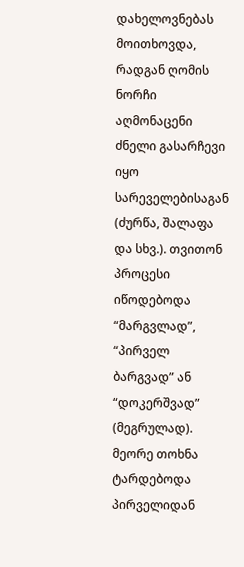დახელოვნებას მოითხოვდა, რადგან ღომის ნორჩი აღმონაცენი ძნელი გასარჩევი იყო სარეველებისაგან (ძურწა, შალაფა და სხვ.). თვითონ პროცესი იწოდებოდა “მარგვლად”, “პირველ ბარგვად” ან “დოკერშვად” (მეგრულად). მეორე თოხნა ტარდებოდა პირველიდან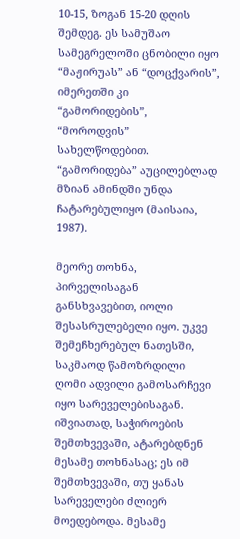10-15, ზოგან 15-20 დღის შემდეგ. ეს სამუშაო სამეგრელოში ცნობილი იყო “მაჟირუას” ან “დოცქვარის”, იმერეთში კი “გამორიდების”, “მოროდვის” სახელწოდებით. “გამორიდება” აუცილებლად მზიან ამინდში უნდა ჩატარებულიყო (მაისაია, 1987).

მეორე თოხნა, პირველისაგან განსხვავებით, იოლი შესასრულებელი იყო. უკვე შემეჩხერებულ ნათესში, საკმაოდ წამოზრდილი ღომი ადვილი გამოსარჩევი იყო სარეველებისაგან. იშვიათად, საჭიროების შემთხვევაში, ატარებდნენ მესამე თოხნასაც; ეს იმ შემთხვევაში, თუ ყანას სარეველები ძლიერ მოედებოდა. მესამე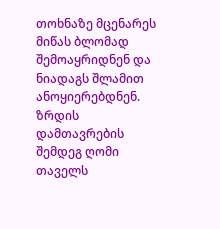თოხნაზე მცენარეს მიწას ბლომად შემოაყრიდნენ და ნიადაგს შლამით ანოყიერებდნენ. ზრდის დამთავრების შემდეგ ღომი თაველს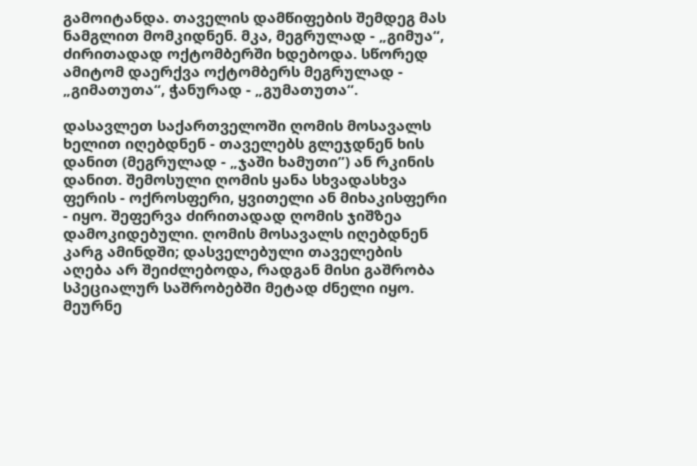გამოიტანდა. თაველის დამწიფების შემდეგ მას ნამგლით მომკიდნენ. მკა, მეგრულად - „გიმუა“, ძირითადად ოქტომბერში ხდებოდა. სწორედ ამიტომ დაერქვა ოქტომბერს მეგრულად - „გიმათუთა“, ჭანურად - „გუმათუთა“.

დასავლეთ საქართველოში ღომის მოსავალს ხელით იღებდნენ - თაველებს გლეჯდნენ ხის დანით (მეგრულად - „ჯაში ხამუთი”) ან რკინის დანით. შემოსული ღომის ყანა სხვადასხვა ფერის - ოქროსფერი, ყვითელი ან მიხაკისფერი - იყო. შეფერვა ძირითადად ღომის ჯიშზეა დამოკიდებული. ღომის მოსავალს იღებდნენ კარგ ამინდში; დასველებული თაველების აღება არ შეიძლებოდა, რადგან მისი გაშრობა სპეციალურ საშრობებში მეტად ძნელი იყო. მეურნე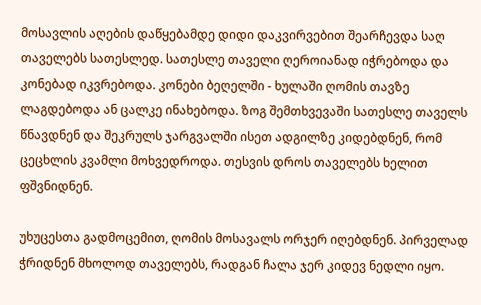მოსავლის აღების დაწყებამდე დიდი დაკვირვებით შეარჩევდა საღ თაველებს სათესლედ. სათესლე თაველი ღეროიანად იჭრებოდა და კონებად იკვრებოდა. კონები ბეღელში - ხულაში ღომის თავზე ლაგდებოდა ან ცალკე ინახებოდა. ზოგ შემთხვევაში სათესლე თაველს წნავდნენ და შეკრულს ჯარგვალში ისეთ ადგილზე კიდებდნენ, რომ ცეცხლის კვამლი მოხვედროდა. თესვის დროს თაველებს ხელით ფშვნიდნენ.

უხუცესთა გადმოცემით, ღომის მოსავალს ორჯერ იღებდნენ. პირველად ჭრიდნენ მხოლოდ თაველებს, რადგან ჩალა ჯერ კიდევ ნედლი იყო.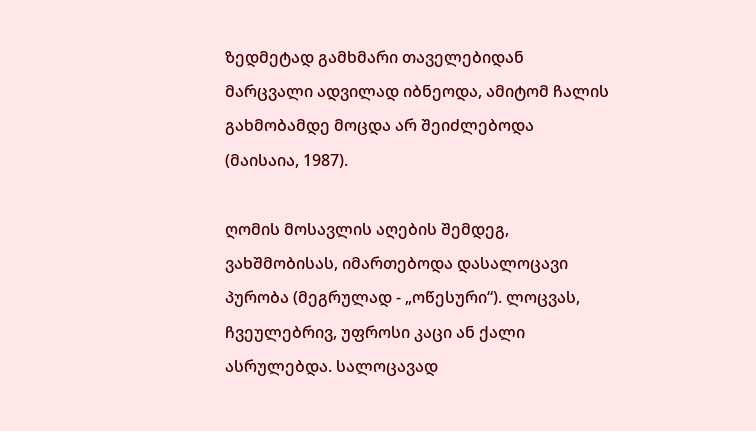ზედმეტად გამხმარი თაველებიდან მარცვალი ადვილად იბნეოდა, ამიტომ ჩალის გახმობამდე მოცდა არ შეიძლებოდა (მაისაია, 1987).

ღომის მოსავლის აღების შემდეგ, ვახშმობისას, იმართებოდა დასალოცავი პურობა (მეგრულად - „ოწესური“). ლოცვას, ჩვეულებრივ, უფროსი კაცი ან ქალი ასრულებდა. სალოცავად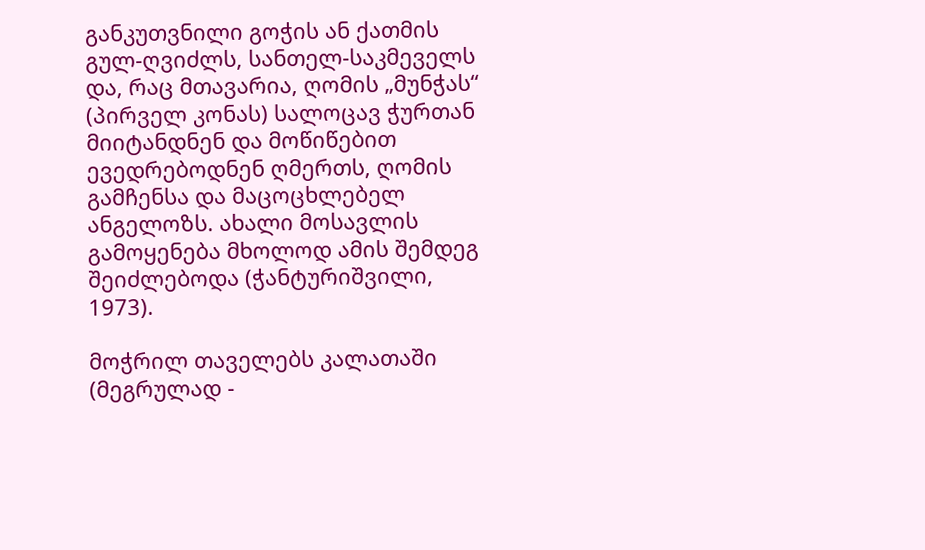განკუთვნილი გოჭის ან ქათმის გულ-ღვიძლს, სანთელ-საკმეველს და, რაც მთავარია, ღომის „მუნჭას“ (პირველ კონას) სალოცავ ჭურთან მიიტანდნენ და მოწიწებით ევედრებოდნენ ღმერთს, ღომის გამჩენსა და მაცოცხლებელ ანგელოზს. ახალი მოსავლის გამოყენება მხოლოდ ამის შემდეგ შეიძლებოდა (ჭანტურიშვილი, 1973).

მოჭრილ თაველებს კალათაში (მეგრულად -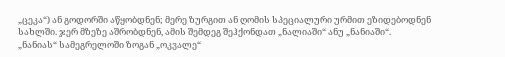„ცეკა“) ან გოდორში აწყობდნენ; მერე ზურგით ან ღომის სპეციალური ურმით ეზიდებოდნენ სახლში. ჯერ მზეზე აშრობდნენ, ამის შემდეგ შეჰქონდათ „ნალიაში“ ანუ „ნანიაში“. „ნანიას“ სამეგრელოში ზოგან „ოკვალე“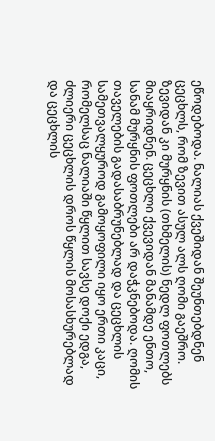ეწოდებოდა. ნალიას ქვეშიდან შეუნთებდნენ ცეცხლს, რომ ზევით ასულ ალს ღომი გაეშრო. ზევიდან კი მურყნის (თხმელის) ნედლ ფოთლებს მიაყრიდნენ. ცეცხლი ქვევიდან მანამდე ენთო, სანამ მურყნის ფოთლები არ დაჭკნებოდა. ღომის თაველების გადასაბრუნებლად და ცეცხლის სამეთვალყუროდ გამოყოფილი იყო ერთი კაცი, რომელსაც ნალიაში წყლით სავსე დოქი ედგა, ძლიერი ცეცხლის დროს წყლის მოსასხურებლად და ცეცხლის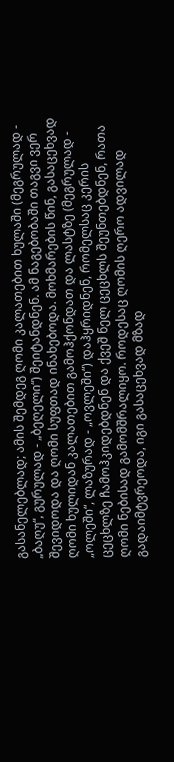გასანელებლად; ამის შემდეგ ღომი კალათებით ხულაში (მეგრულად - „ბაღუ“, გურულად - „ბეღელი“) შეიტანდნენ. ამ ნაგებობაში თაგვი ვერ შევიდოდა და ღომი სუფთად ინახებოდა. მოხმარების წინ, გასაცეხვად ღომი ხულიდან კალათებით გამოჰქონდათ და ლასტზე (მეგრულად - „ოლეში“, ლაზურად - „ოვლეში“) დაჰყრიდნენ, რომელსაც კერის ცეცხლზე ჩამოჰკიდებდნენ და ქვეშ ნელ ცეცხლს შეუნთებდნენ, რათა ღომი ნებისად გამომშრალიყო. როდესაც ღომის ღერო ადვილად გადაიმტვრეოდა, იგი გასაცეხვად მზად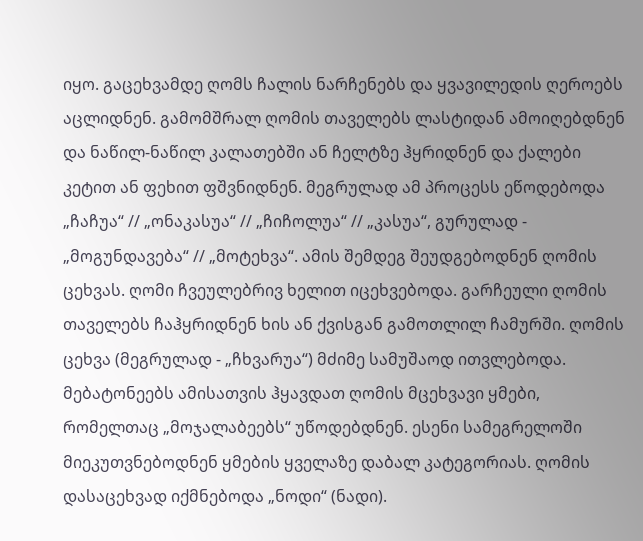იყო. გაცეხვამდე ღომს ჩალის ნარჩენებს და ყვავილედის ღეროებს აცლიდნენ. გამომშრალ ღომის თაველებს ლასტიდან ამოიღებდნენ და ნაწილ-ნაწილ კალათებში ან ჩელტზე ჰყრიდნენ და ქალები კეტით ან ფეხით ფშვნიდნენ. მეგრულად ამ პროცესს ეწოდებოდა „ჩაჩუა“ // „ონაკასუა“ // „ჩიჩოლუა“ // „კასუა“, გურულად - „მოგუნდავება“ // „მოტეხვა“. ამის შემდეგ შეუდგებოდნენ ღომის ცეხვას. ღომი ჩვეულებრივ ხელით იცეხვებოდა. გარჩეული ღომის თაველებს ჩაჰყრიდნენ ხის ან ქვისგან გამოთლილ ჩამურში. ღომის ცეხვა (მეგრულად - „ჩხვარუა“) მძიმე სამუშაოდ ითვლებოდა. მებატონეებს ამისათვის ჰყავდათ ღომის მცეხვავი ყმები, რომელთაც „მოჯალაბეებს“ უწოდებდნენ. ესენი სამეგრელოში მიეკუთვნებოდნენ ყმების ყველაზე დაბალ კატეგორიას. ღომის დასაცეხვად იქმნებოდა „ნოდი“ (ნადი).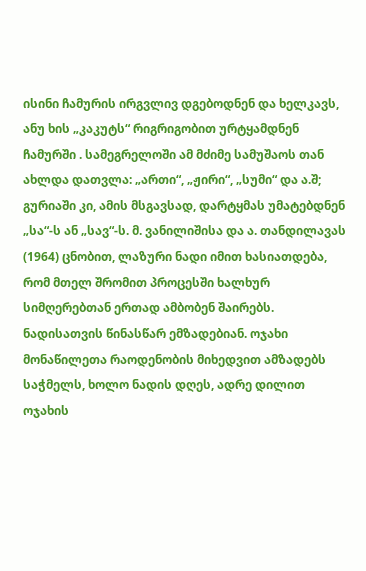ისინი ჩამურის ირგვლივ დგებოდნენ და ხელკავს, ანუ ხის „კაკუტს“ რიგრიგობით ურტყამდნენ ჩამურში . სამეგრელოში ამ მძიმე სამუშაოს თან ახლდა დათვლა: „ართი“, „ჟირი“, „სუმი“ და ა.შ; გურიაში კი, ამის მსგავსად, დარტყმას უმატებდნენ „სა“-ს ან „სავ“-ს. მ. ვანილიშისა და ა. თანდილავას (1964) ცნობით, ლაზური ნადი იმით ხასიათდება, რომ მთელ შრომით პროცესში ხალხურ სიმღერებთან ერთად ამბობენ შაირებს. ნადისათვის წინასწარ ემზადებიან. ოჯახი მონაწილეთა რაოდენობის მიხედვით ამზადებს საჭმელს, ხოლო ნადის დღეს, ადრე დილით ოჯახის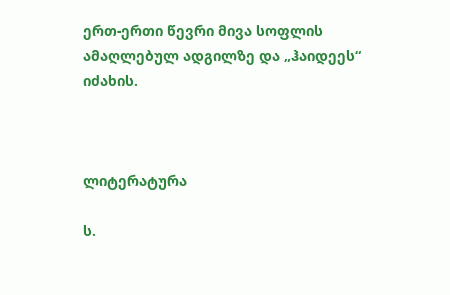ერთ-ერთი წევრი მივა სოფლის ამაღლებულ ადგილზე და „ჰაიდეეს“ იძახის.



ლიტერატურა

ს.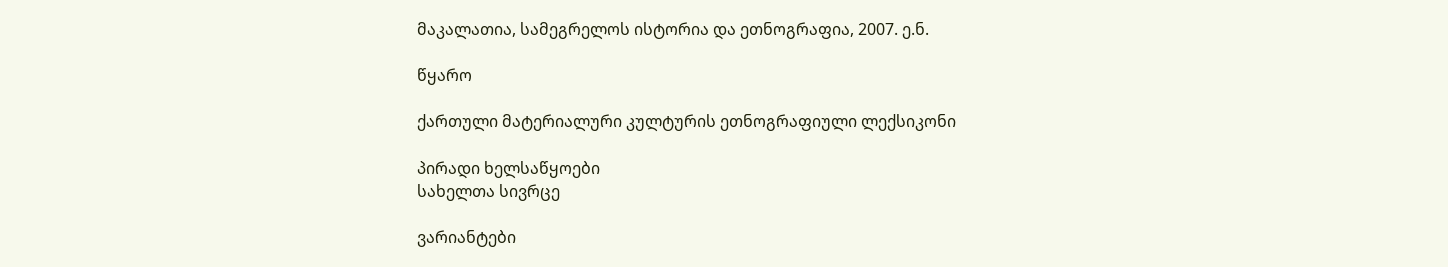მაკალათია, სამეგრელოს ისტორია და ეთნოგრაფია, 2007. ე.ნ.

წყარო

ქართული მატერიალური კულტურის ეთნოგრაფიული ლექსიკონი

პირადი ხელსაწყოები
სახელთა სივრცე

ვარიანტები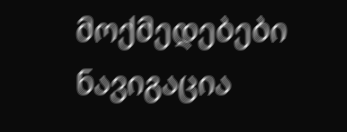მოქმედებები
ნავიგაცია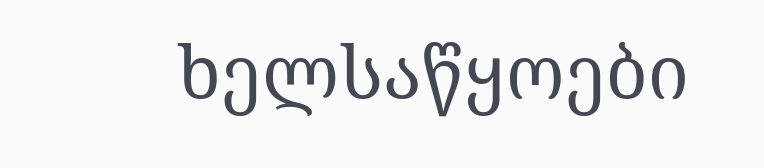ხელსაწყოები